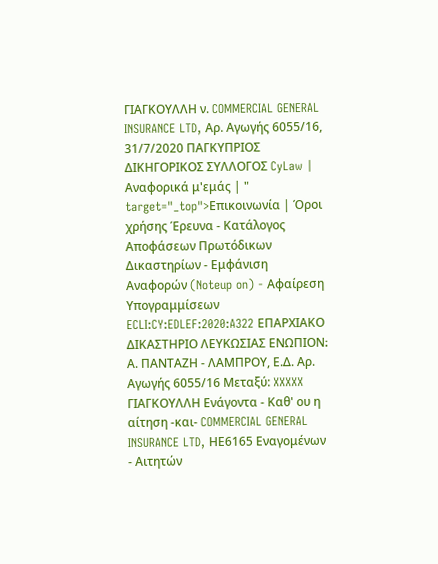ΓΙΑΓΚΟΥΛΛΗ ν. COMMERCIAL GENERAL INSURANCE LTD, Αρ. Αγωγής 6055/16, 31/7/2020 ΠΑΓΚΥΠΡΙΟΣ ΔΙΚΗΓΟΡΙΚΟΣ ΣΥΛΛΟΓΟΣ CyLaw | Αναφορικά μ'εμάς | " target="_top">Επικοινωνία | Όροι χρήσης Έρευνα - Κατάλογος Αποφάσεων Πρωτόδικων Δικαστηρίων - Εμφάνιση Αναφορών (Noteup on) - Αφαίρεση Υπογραμμίσεων ECLI:CY:EDLEF:2020:A322 ΕΠΑΡΧΙΑΚΟ ΔΙΚΑΣΤΗΡΙΟ ΛΕΥΚΩΣΙΑΣ ΕΝΩΠΙΟΝ։ Α. ΠΑΝΤΑΖΗ - ΛΑΜΠΡΟΥ, Ε.Δ. Αρ. Αγωγής 6055/16 Μεταξύ: XXXXX ΓΙΑΓΚΟΥΛΛΗ Ενάγοντα - Καθ' ου η αίτηση -και- COMMERCIAL GENERAL INSURANCE LTD, ΗΕ6165 Εναγομένων - Αιτητών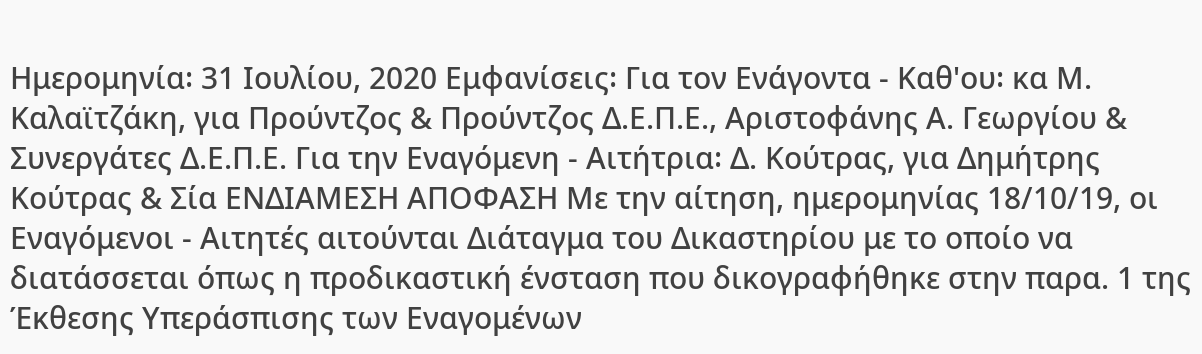Ημερομηνία꞉ 31 Ιουλίου, 2020 Εμφανίσεις꞉ Για τον Ενάγοντα - Καθ'ου꞉ κα Μ. Καλαϊτζάκη, για Προύντζος & Προύντζος Δ.Ε.Π.Ε., Αριστοφάνης Α. Γεωργίου & Συνεργάτες Δ.Ε.Π.Ε. Για την Εναγόμενη - Αιτήτρια꞉ Δ. Κούτρας, για Δημήτρης Κούτρας & Σία ΕΝΔΙΑΜΕΣΗ ΑΠΟΦΑΣΗ Με την αίτηση, ημερομηνίας 18/10/19, οι Εναγόμενοι - Αιτητές αιτούνται Διάταγμα του Δικαστηρίου με το οποίο να διατάσσεται όπως η προδικαστική ένσταση που δικογραφήθηκε στην παρα. 1 της Έκθεσης Υπεράσπισης των Εναγομένων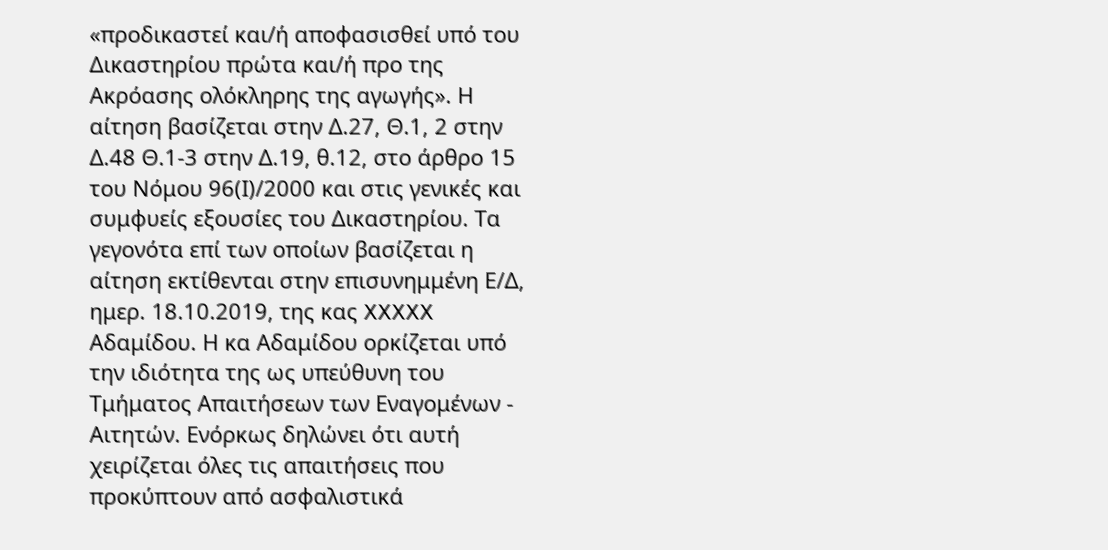«προδικαστεί και/ή αποφασισθεί υπό του Δικαστηρίου πρώτα και/ή προ της Ακρόασης ολόκληρης της αγωγής». Η αίτηση βασίζεται στην Δ.27, Θ.1, 2 στην Δ.48 Θ.1-3 στην Δ.19, θ.12, στο άρθρο 15 του Νόμου 96(Ι)/2000 και στις γενικές και συμφυείς εξουσίες του Δικαστηρίου. Τα γεγονότα επί των οποίων βασίζεται η αίτηση εκτίθενται στην επισυνημμένη Ε/Δ, ημερ. 18.10.2019, της κας XXXXX Αδαμίδου. Η κα Αδαμίδου ορκίζεται υπό την ιδιότητα της ως υπεύθυνη του Τμήματος Απαιτήσεων των Εναγομένων - Αιτητών. Ενόρκως δηλώνει ότι αυτή χειρίζεται όλες τις απαιτήσεις που προκύπτουν από ασφαλιστικά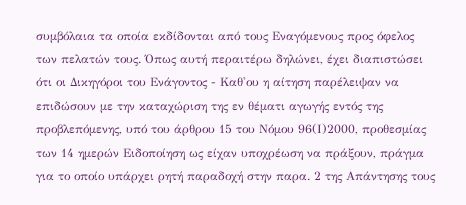συμβόλαια τα οποία εκδίδονται από τους Εναγόμενους προς όφελος των πελατών τους. Όπως αυτή περαιτέρω δηλώνει, έχει διαπιστώσει ότι οι Δικηγόροι του Ενάγοντος - Καθ'ου η αίτηση παρέλειψαν να επιδώσουν με την καταχώριση της εν θέματι αγωγής εντός της προβλεπόμενης, υπό του άρθρου 15 του Νόμου 96(Ι)2000, προθεσμίας των 14 ημερών Ειδοποίηση ως είχαν υποχρέωση να πράξουν, πράγμα για το οποίο υπάρχει ρητή παραδοχή στην παρα. 2 της Απάντησης τους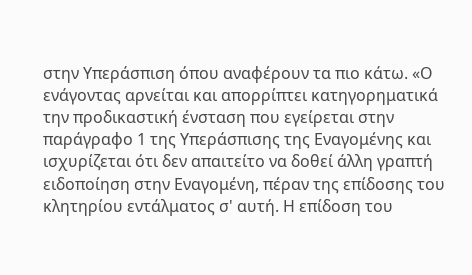στην Υπεράσπιση όπου αναφέρουν τα πιο κάτω. «Ο ενάγοντας αρνείται και απορρίπτει κατηγορηματικά την προδικαστική ένσταση που εγείρεται στην παράγραφο 1 της Υπεράσπισης της Εναγομένης και ισχυρίζεται ότι δεν απαιτείτο να δοθεί άλλη γραπτή ειδοποίηση στην Εναγομένη, πέραν της επίδοσης του κλητηρίου εντάλματος σ' αυτή. Η επίδοση του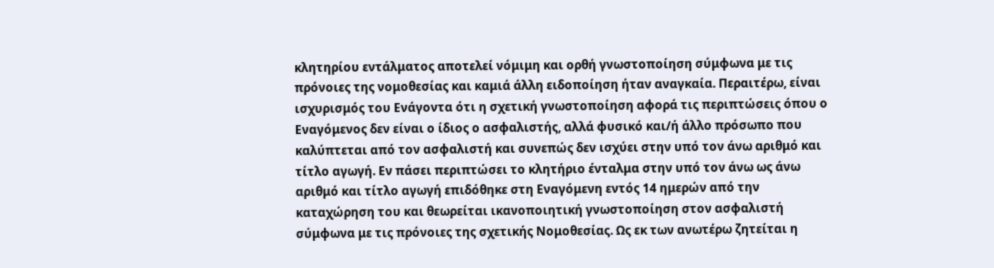κλητηρίου εντάλματος αποτελεί νόμιμη και ορθή γνωστοποίηση σύμφωνα με τις πρόνοιες της νομοθεσίας και καμιά άλλη ειδοποίηση ήταν αναγκαία. Περαιτέρω, είναι ισχυρισμός του Ενάγοντα ότι η σχετική γνωστοποίηση αφορά τις περιπτώσεις όπου ο Εναγόμενος δεν είναι ο ίδιος ο ασφαλιστής, αλλά φυσικό και/ή άλλο πρόσωπο που καλύπτεται από τον ασφαλιστή και συνεπώς δεν ισχύει στην υπό τον άνω αριθμό και τίτλο αγωγή. Εν πάσει περιπτώσει το κλητήριο ένταλμα στην υπό τον άνω ως άνω αριθμό και τίτλο αγωγή επιδόθηκε στη Εναγόμενη εντός 14 ημερών από την καταχώρηση του και θεωρείται ικανοποιητική γνωστοποίηση στον ασφαλιστή σύμφωνα με τις πρόνοιες της σχετικής Νομοθεσίας. Ως εκ των ανωτέρω ζητείται η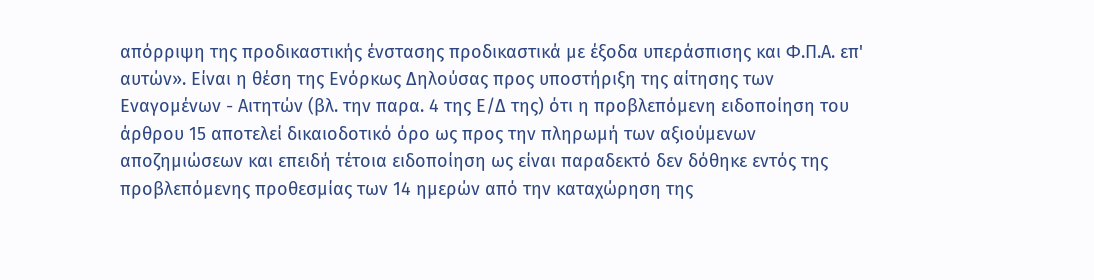απόρριψη της προδικαστικής ένστασης προδικαστικά με έξοδα υπεράσπισης και Φ.Π.Α. επ' αυτών». Είναι η θέση της Ενόρκως Δηλούσας προς υποστήριξη της αίτησης των Εναγομένων - Αιτητών (βλ. την παρα. 4 της Ε/Δ της) ότι η προβλεπόμενη ειδοποίηση του άρθρου 15 αποτελεί δικαιοδοτικό όρο ως προς την πληρωμή των αξιούμενων αποζημιώσεων και επειδή τέτοια ειδοποίηση ως είναι παραδεκτό δεν δόθηκε εντός της προβλεπόμενης προθεσμίας των 14 ημερών από την καταχώρηση της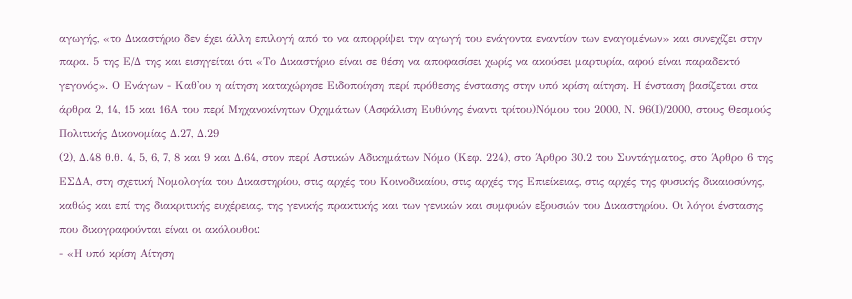αγωγής, «το Δικαστήριο δεν έχει άλλη επιλογή από το να απορρίψει την αγωγή του ενάγοντα εναντίον των εναγομένων» και συνεχίζει στην παρα. 5 της Ε/Δ της και εισηγείται ότι «Το Δικαστήριο είναι σε θέση να αποφασίσει χωρίς να ακούσει μαρτυρία, αφού είναι παραδεκτό γεγονός». Ο Ενάγων - Καθ'ου η αίτηση καταχώρησε Ειδοποίηση περί πρόθεσης ένστασης στην υπό κρίση αίτηση. Η ένσταση βασίζεται στα άρθρα 2, 14, 15 και 16Α του περί Μηχανοκίνητων Οχημάτων (Ασφάλιση Ευθύνης έναντι τρίτου)Νόμου του 2000, Ν. 96(Ι)/2000, στους Θεσμούς Πολιτικής Δικονομίας Δ.27, Δ.29
(2), Δ.48 θ.θ. 4, 5, 6, 7, 8 και 9 και Δ.64, στον περί Αστικών Αδικημάτων Νόμο (Κεφ. 224), στο Άρθρο 30.2 του Συντάγματος, στο Άρθρο 6 της ΕΣΔΑ, στη σχετική Νομολογία του Δικαστηρίου, στις αρχές του Κοινοδικαίου, στις αρχές της Επιείκειας, στις αρχές της φυσικής δικαιοσύνης, καθώς και επί της διακριτικής ευχέρειας, της γενικής πρακτικής και των γενικών και συμφυών εξουσιών του Δικαστηρίου. Οι λόγοι ένστασης που δικογραφούνται είναι οι ακόλουθοι։
- «Η υπό κρίση Αίτηση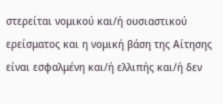στερείται νομικού και/ή ουσιαστικού ερείσματος και η νομική βάση της Αίτησης είναι εσφαλμένη και/ή ελλιπής και/ή δεν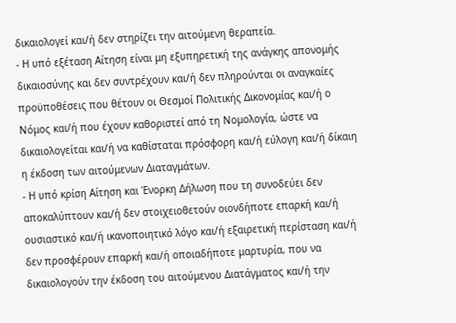δικαιολογεί και/ή δεν στηρίζει την αιτούμενη θεραπεία.
- Η υπό εξέταση Αίτηση είναι μη εξυπηρετική της ανάγκης απονομής δικαιοσύνης και δεν συντρέχουν και/ή δεν πληρούνται οι αναγκαίες προϋποθέσεις που θέτουν οι Θεσμοί Πολιτικής Δικονομίας και/ή ο Νόμος και/ή που έχουν καθοριστεί από τη Νομολογία, ώστε να δικαιολογείται και/ή να καθίσταται πρόσφορη και/ή εύλογη και/ή δίκαιη η έκδοση των αιτούμενων Διαταγμάτων.
- Η υπό κρίση Αίτηση και Ένορκη Δήλωση που τη συνοδεύει δεν αποκαλύπτουν και/ή δεν στοιχειοθετούν οιονδήποτε επαρκή και/ή ουσιαστικό και/ή ικανοποιητικό λόγο και/ή εξαιρετική περίσταση και/ή δεν προσφέρουν επαρκή και/ή οποιαδήποτε μαρτυρία, που να δικαιολογούν την έκδοση του αιτούμενου Διατάγματος και/ή την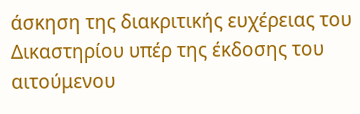άσκηση της διακριτικής ευχέρειας του Δικαστηρίου υπέρ της έκδοσης του αιτούμενου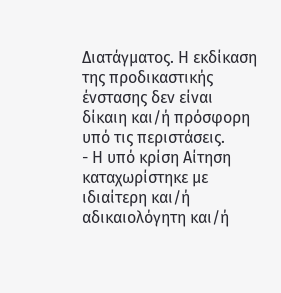Διατάγματος. Η εκδίκαση της προδικαστικής ένστασης δεν είναι δίκαιη και/ή πρόσφορη υπό τις περιστάσεις.
- Η υπό κρίση Αίτηση καταχωρίστηκε με ιδιαίτερη και/ή αδικαιολόγητη και/ή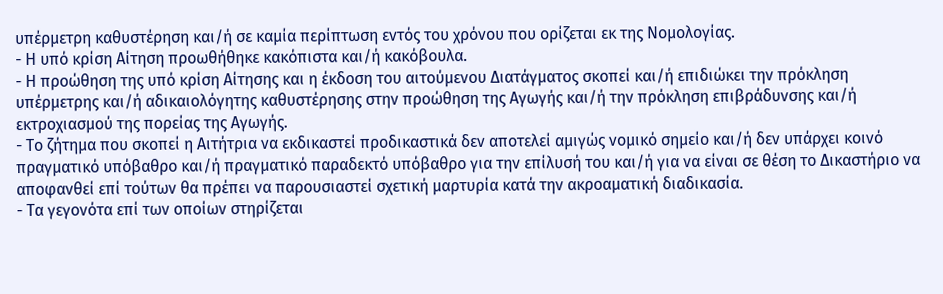υπέρμετρη καθυστέρηση και/ή σε καμία περίπτωση εντός του χρόνου που ορίζεται εκ της Νομολογίας.
- Η υπό κρίση Αίτηση προωθήθηκε κακόπιστα και/ή κακόβουλα.
- Η προώθηση της υπό κρίση Αίτησης και η έκδοση του αιτούμενου Διατάγματος σκοπεί και/ή επιδιώκει την πρόκληση υπέρμετρης και/ή αδικαιολόγητης καθυστέρησης στην προώθηση της Αγωγής και/ή την πρόκληση επιβράδυνσης και/ή εκτροχιασμού της πορείας της Αγωγής.
- Το ζήτημα που σκοπεί η Αιτήτρια να εκδικαστεί προδικαστικά δεν αποτελεί αμιγώς νομικό σημείο και/ή δεν υπάρχει κοινό πραγματικό υπόβαθρο και/ή πραγματικό παραδεκτό υπόβαθρο για την επίλυσή του και/ή για να είναι σε θέση το Δικαστήριο να αποφανθεί επί τούτων θα πρέπει να παρουσιαστεί σχετική μαρτυρία κατά την ακροαματική διαδικασία.
- Τα γεγονότα επί των οποίων στηρίζεται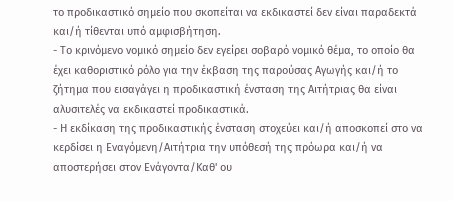το προδικαστικό σημείο που σκοπείται να εκδικαστεί δεν είναι παραδεκτά και/ή τίθενται υπό αμφισβήτηση.
- Το κρινόμενο νομικό σημείο δεν εγείρει σοβαρό νομικό θέμα, το οποίο θα έχει καθοριστικό ρόλο για την έκβαση της παρούσας Αγωγής και/ή το ζήτημα που εισαγάγει η προδικαστική ένσταση της Αιτήτριας θα είναι αλυσιτελές να εκδικαστεί προδικαστικά.
- Η εκδίκαση της προδικαστικής ένσταση στοχεύει και/ή αποσκοπεί στο να κερδίσει η Εναγόμενη/Αιτήτρια την υπόθεσή της πρόωρα και/ή να αποστερήσει στον Ενάγοντα/Καθ' ου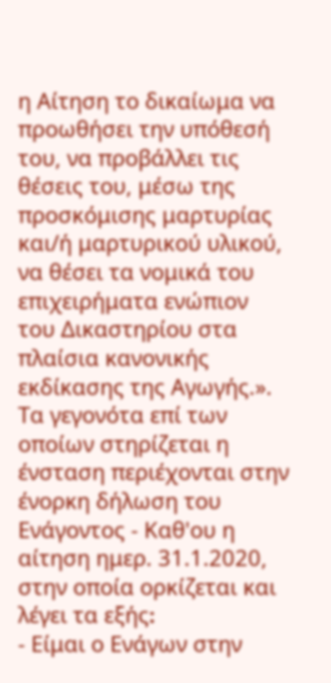η Αίτηση το δικαίωμα να προωθήσει την υπόθεσή του, να προβάλλει τις θέσεις του, μέσω της προσκόμισης μαρτυρίας και/ή μαρτυρικού υλικού, να θέσει τα νομικά του επιχειρήματα ενώπιον του Δικαστηρίου στα πλαίσια κανονικής εκδίκασης της Αγωγής.». Τα γεγονότα επί των οποίων στηρίζεται η ένσταση περιέχονται στην ένορκη δήλωση του Ενάγοντος - Καθ'ου η αίτηση ημερ. 31.1.2020, στην οποία ορκίζεται και λέγει τα εξής։
- Είμαι ο Ενάγων στην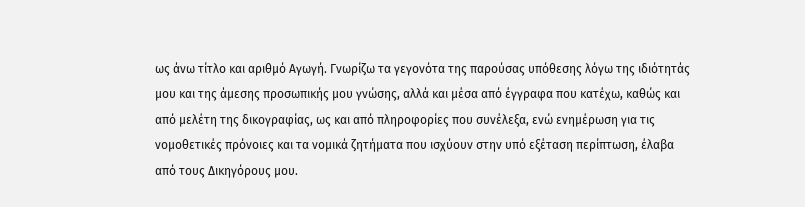ως άνω τίτλο και αριθμό Αγωγή. Γνωρίζω τα γεγονότα της παρούσας υπόθεσης λόγω της ιδιότητάς μου και της άμεσης προσωπικής μου γνώσης, αλλά και μέσα από έγγραφα που κατέχω, καθώς και από μελέτη της δικογραφίας, ως και από πληροφορίες που συνέλεξα, ενώ ενημέρωση για τις νομοθετικές πρόνοιες και τα νομικά ζητήματα που ισχύουν στην υπό εξέταση περίπτωση, έλαβα από τους Δικηγόρους μου.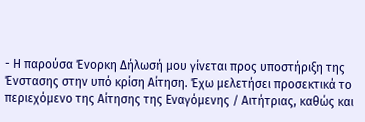- Η παρούσα Ένορκη Δήλωσή μου γίνεται προς υποστήριξη της Ένστασης στην υπό κρίση Αίτηση. Έχω μελετήσει προσεκτικά το περιεχόμενο της Αίτησης της Εναγόμενης / Αιτήτριας, καθώς και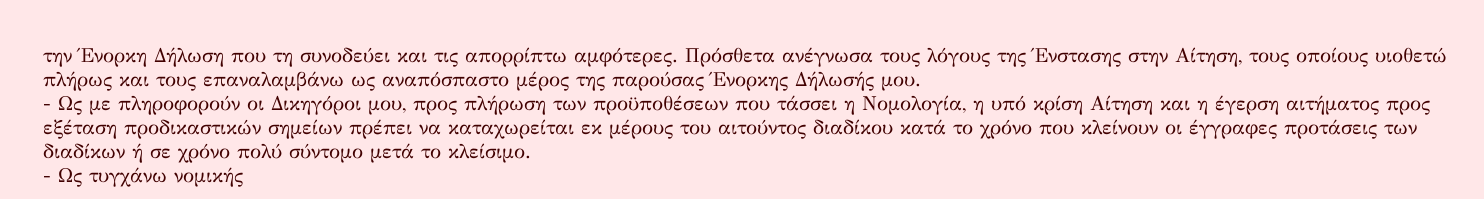την Ένορκη Δήλωση που τη συνοδεύει και τις απορρίπτω αμφότερες. Πρόσθετα ανέγνωσα τους λόγους της Ένστασης στην Αίτηση, τους οποίους υιοθετώ πλήρως και τους επαναλαμβάνω ως αναπόσπαστο μέρος της παρούσας Ένορκης Δήλωσής μου.
- Ως με πληροφορούν οι Δικηγόροι μου, προς πλήρωση των προϋποθέσεων που τάσσει η Νομολογία, η υπό κρίση Αίτηση και η έγερση αιτήματος προς εξέταση προδικαστικών σημείων πρέπει να καταχωρείται εκ μέρους του αιτούντος διαδίκου κατά το χρόνο που κλείνουν οι έγγραφες προτάσεις των διαδίκων ή σε χρόνο πολύ σύντομο μετά το κλείσιμο.
- Ως τυγχάνω νομικής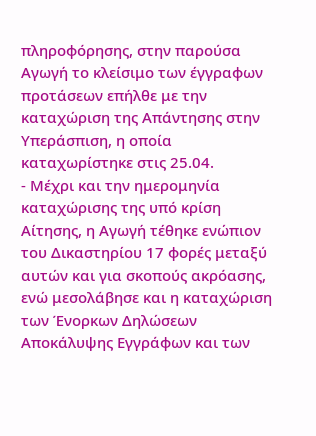πληροφόρησης, στην παρούσα Αγωγή το κλείσιμο των έγγραφων προτάσεων επήλθε με την καταχώριση της Απάντησης στην Υπεράσπιση, η οποία καταχωρίστηκε στις 25.04.
- Μέχρι και την ημερομηνία καταχώρισης της υπό κρίση Αίτησης, η Αγωγή τέθηκε ενώπιον του Δικαστηρίου 17 φορές μεταξύ αυτών και για σκοπούς ακρόασης, ενώ μεσολάβησε και η καταχώριση των Ένορκων Δηλώσεων Αποκάλυψης Εγγράφων και των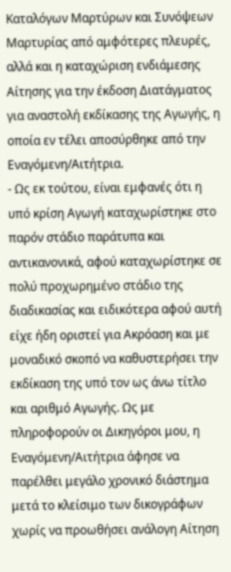Καταλόγων Μαρτύρων και Συνόψεων Μαρτυρίας από αμφότερες πλευρές, αλλά και η καταχώριση ενδιάμεσης Αίτησης για την έκδοση Διατάγματος για αναστολή εκδίκασης της Αγωγής, η οποία εν τέλει αποσύρθηκε από την Εναγόμενη/Αιτήτρια.
- Ως εκ τούτου, είναι εμφανές ότι η υπό κρίση Αγωγή καταχωρίστηκε στο παρόν στάδιο παράτυπα και αντικανονικά, αφού καταχωρίστηκε σε πολύ προχωρημένο στάδιο της διαδικασίας και ειδικότερα αφού αυτή είχε ήδη οριστεί για Ακρόαση και με μοναδικό σκοπό να καθυστερήσει την εκδίκαση της υπό τον ως άνω τίτλο και αριθμό Αγωγής. Ως με πληροφορούν οι Δικηγόροι μου, η Εναγόμενη/Αιτήτρια άφησε να παρέλθει μεγάλο χρονικό διάστημα μετά το κλείσιμο των δικογράφων χωρίς να προωθήσει ανάλογη Αίτηση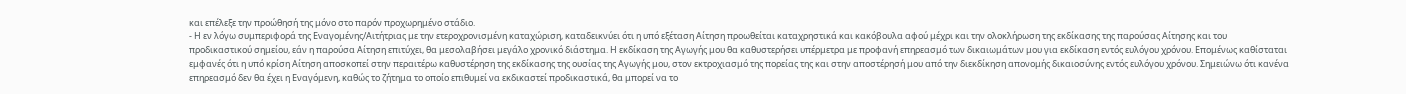και επέλεξε την προώθησή της μόνο στο παρόν προχωρημένο στάδιο.
- Η εν λόγω συμπεριφορά της Εναγομένης/Αιτήτριας με την ετεροχρονισμένη καταχώριση, καταδεικνύει ότι η υπό εξέταση Αίτηση προωθείται καταχρηστικά και κακόβουλα αφού μέχρι και την ολοκλήρωση της εκδίκασης της παρούσας Αίτησης και του προδικαστικού σημείου, εάν η παρούσα Αίτηση επιτύχει, θα μεσολαβήσει μεγάλο χρονικό διάστημα. Η εκδίκαση της Αγωγής μου θα καθυστερήσει υπέρμετρα με προφανή επηρεασμό των δικαιωμάτων μου για εκδίκαση εντός ευλόγου χρόνου. Επομένως καθίσταται εμφανές ότι η υπό κρίση Αίτηση αποσκοπεί στην περαιτέρω καθυστέρηση της εκδίκασης της ουσίας της Αγωγής μου, στον εκτροχιασμό της πορείας της και στην αποστέρησή μου από την διεκδίκηση απονομής δικαιοσύνης εντός ευλόγου χρόνου. Σημειώνω ότι κανένα επηρεασμό δεν θα έχει η Εναγόμενη, καθώς το ζήτημα το οποίο επιθυμεί να εκδικαστεί προδικαστικά, θα μπορεί να το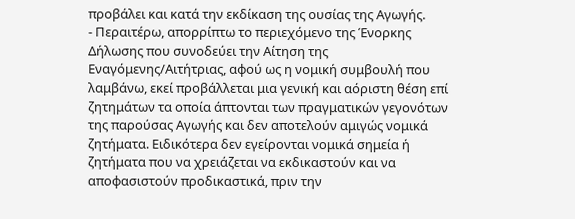προβάλει και κατά την εκδίκαση της ουσίας της Αγωγής.
- Περαιτέρω, απορρίπτω το περιεχόμενο της Ένορκης Δήλωσης που συνοδεύει την Αίτηση της Εναγόμενης/Αιτήτριας, αφού ως η νομική συμβουλή που λαμβάνω, εκεί προβάλλεται μια γενική και αόριστη θέση επί ζητημάτων τα οποία άπτονται των πραγματικών γεγονότων της παρούσας Αγωγής και δεν αποτελούν αμιγώς νομικά ζητήματα. Ειδικότερα δεν εγείρονται νομικά σημεία ή ζητήματα που να χρειάζεται να εκδικαστούν και να αποφασιστούν προδικαστικά, πριν την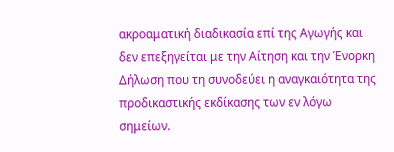ακροαματική διαδικασία επί της Αγωγής και δεν επεξηγείται με την Αίτηση και την Ένορκη Δήλωση που τη συνοδεύει η αναγκαιότητα της προδικαστικής εκδίκασης των εν λόγω σημείων.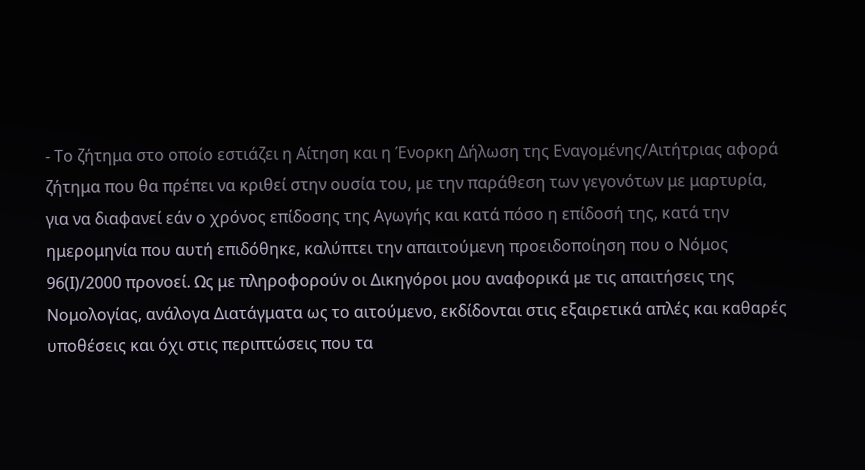- Το ζήτημα στο οποίο εστιάζει η Αίτηση και η Ένορκη Δήλωση της Εναγομένης/Αιτήτριας αφορά ζήτημα που θα πρέπει να κριθεί στην ουσία του, με την παράθεση των γεγονότων με μαρτυρία, για να διαφανεί εάν ο χρόνος επίδοσης της Αγωγής και κατά πόσο η επίδοσή της, κατά την ημερομηνία που αυτή επιδόθηκε, καλύπτει την απαιτούμενη προειδοποίηση που ο Νόμος 96(Ι)/2000 προνοεί. Ως με πληροφορούν οι Δικηγόροι μου αναφορικά με τις απαιτήσεις της Νομολογίας, ανάλογα Διατάγματα ως το αιτούμενο, εκδίδονται στις εξαιρετικά απλές και καθαρές υποθέσεις και όχι στις περιπτώσεις που τα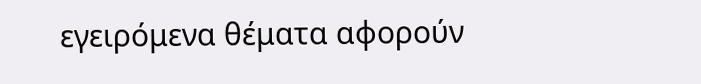εγειρόμενα θέματα αφορούν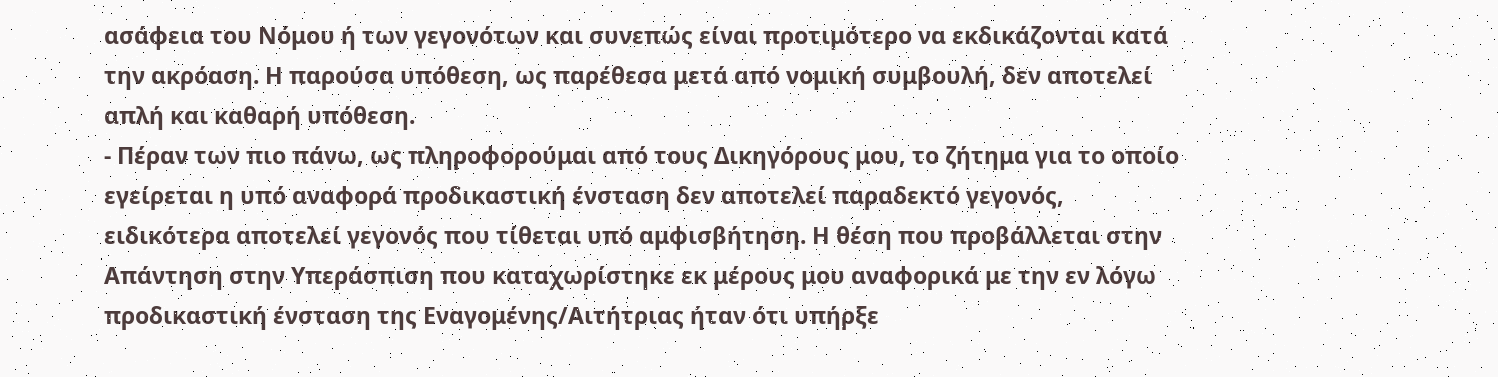ασάφεια του Νόμου ή των γεγονότων και συνεπώς είναι προτιμότερο να εκδικάζονται κατά την ακρόαση. Η παρούσα υπόθεση, ως παρέθεσα μετά από νομική συμβουλή, δεν αποτελεί απλή και καθαρή υπόθεση.
- Πέραν των πιο πάνω, ως πληροφορούμαι από τους Δικηγόρους μου, το ζήτημα για το οποίο εγείρεται η υπό αναφορά προδικαστική ένσταση δεν αποτελεί παραδεκτό γεγονός, ειδικότερα αποτελεί γεγονός που τίθεται υπό αμφισβήτηση. Η θέση που προβάλλεται στην Απάντηση στην Υπεράσπιση που καταχωρίστηκε εκ μέρους μου αναφορικά με την εν λόγω προδικαστική ένσταση της Εναγομένης/Αιτήτριας ήταν ότι υπήρξε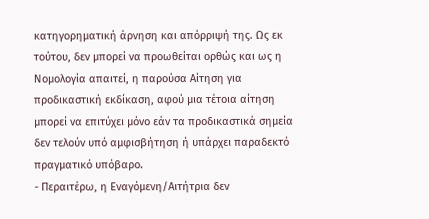κατηγορηματική άρνηση και απόρριψή της. Ως εκ τούτου, δεν μπορεί να προωθείται ορθώς και ως η Νομολογία απαιτεί, η παρούσα Αίτηση για προδικαστική εκδίκαση, αφού μια τέτοια αίτηση μπορεί να επιτύχει μόνο εάν τα προδικαστικά σημεία δεν τελούν υπό αμφισβήτηση ή υπάρχει παραδεκτό πραγματικό υπόβαρο.
- Περαιτέρω, η Εναγόμενη/Αιτήτρια δεν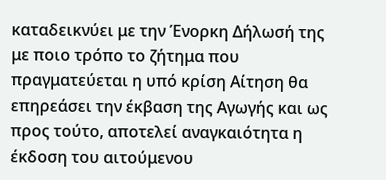καταδεικνύει με την Ένορκη Δήλωσή της με ποιο τρόπο το ζήτημα που πραγματεύεται η υπό κρίση Αίτηση θα επηρεάσει την έκβαση της Αγωγής και ως προς τούτο, αποτελεί αναγκαιότητα η έκδοση του αιτούμενου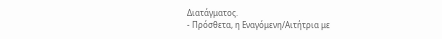Διατάγματος.
- Πρόσθετα, η Εναγόμενη/Αιτήτρια με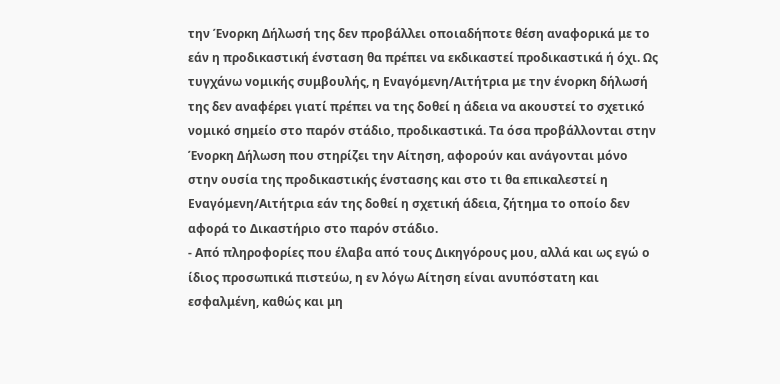την Ένορκη Δήλωσή της δεν προβάλλει οποιαδήποτε θέση αναφορικά με το εάν η προδικαστική ένσταση θα πρέπει να εκδικαστεί προδικαστικά ή όχι. Ως τυγχάνω νομικής συμβουλής, η Εναγόμενη/Αιτήτρια με την ένορκη δήλωσή της δεν αναφέρει γιατί πρέπει να της δοθεί η άδεια να ακουστεί το σχετικό νομικό σημείο στο παρόν στάδιο, προδικαστικά. Τα όσα προβάλλονται στην Ένορκη Δήλωση που στηρίζει την Αίτηση, αφορούν και ανάγονται μόνο στην ουσία της προδικαστικής ένστασης και στο τι θα επικαλεστεί η Εναγόμενη/Αιτήτρια εάν της δοθεί η σχετική άδεια, ζήτημα το οποίο δεν αφορά το Δικαστήριο στο παρόν στάδιο.
- Από πληροφορίες που έλαβα από τους Δικηγόρους μου, αλλά και ως εγώ ο ίδιος προσωπικά πιστεύω, η εν λόγω Αίτηση είναι ανυπόστατη και εσφαλμένη, καθώς και μη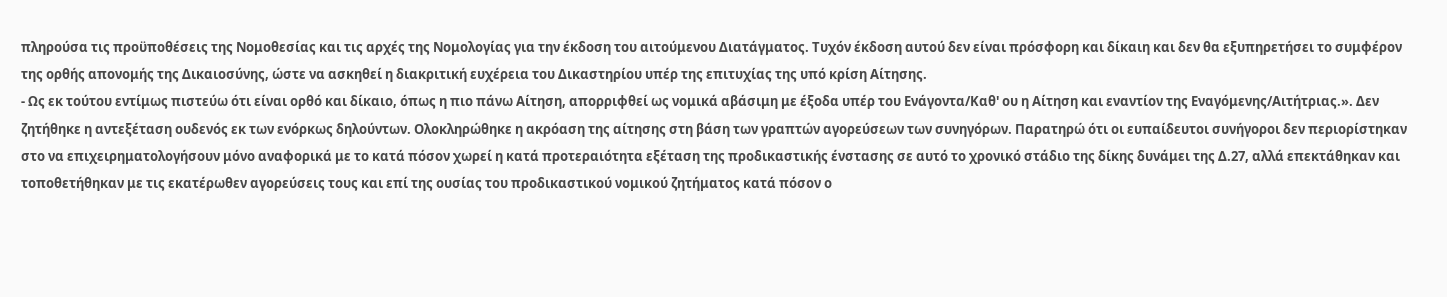πληρούσα τις προϋποθέσεις της Νομοθεσίας και τις αρχές της Νομολογίας για την έκδοση του αιτούμενου Διατάγματος. Τυχόν έκδοση αυτού δεν είναι πρόσφορη και δίκαιη και δεν θα εξυπηρετήσει το συμφέρον της ορθής απονομής της Δικαιοσύνης, ώστε να ασκηθεί η διακριτική ευχέρεια του Δικαστηρίου υπέρ της επιτυχίας της υπό κρίση Αίτησης.
- Ως εκ τούτου εντίμως πιστεύω ότι είναι ορθό και δίκαιο, όπως η πιο πάνω Αίτηση, απορριφθεί ως νομικά αβάσιμη με έξοδα υπέρ του Ενάγοντα/Καθ' ου η Αίτηση και εναντίον της Εναγόμενης/Αιτήτριας.». Δεν ζητήθηκε η αντεξέταση ουδενός εκ των ενόρκως δηλούντων. Ολοκληρώθηκε η ακρόαση της αίτησης στη βάση των γραπτών αγορεύσεων των συνηγόρων. Παρατηρώ ότι οι ευπαίδευτοι συνήγοροι δεν περιορίστηκαν στο να επιχειρηματολογήσουν μόνο αναφορικά με το κατά πόσον χωρεί η κατά προτεραιότητα εξέταση της προδικαστικής ένστασης σε αυτό το χρονικό στάδιο της δίκης δυνάμει της Δ.27, αλλά επεκτάθηκαν και τοποθετήθηκαν με τις εκατέρωθεν αγορεύσεις τους και επί της ουσίας του προδικαστικού νομικού ζητήματος κατά πόσον ο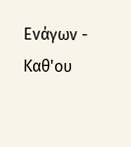Ενάγων - Καθ'ου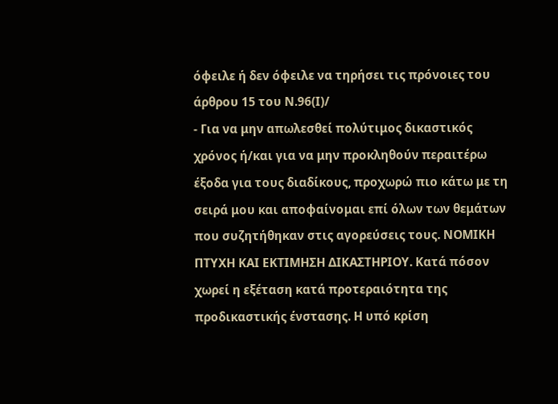όφειλε ή δεν όφειλε να τηρήσει τις πρόνοιες του άρθρου 15 του Ν.96(Ι)/
- Για να μην απωλεσθεί πολύτιμος δικαστικός χρόνος ή/και για να μην προκληθούν περαιτέρω έξοδα για τους διαδίκους, προχωρώ πιο κάτω με τη σειρά μου και αποφαίνομαι επί όλων των θεμάτων που συζητήθηκαν στις αγορεύσεις τους. ΝΟΜΙΚΗ ΠΤΥΧΗ ΚΑΙ ΕΚΤΙΜΗΣΗ ΔΙΚΑΣΤΗΡΙΟΥ. Κατά πόσον χωρεί η εξέταση κατά προτεραιότητα της προδικαστικής ένστασης. Η υπό κρίση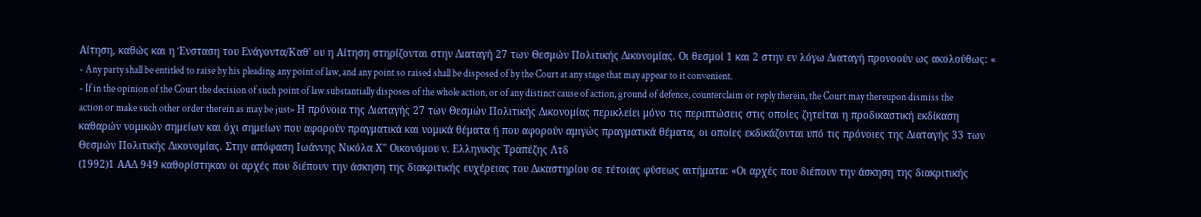Αίτηση, καθώς και η Ένσταση του Ενάγοντα/Καθ' ου η Αίτηση στηρίζονται στην Διαταγή 27 των Θεσμών Πολιτικής Δικονομίας. Οι θεσμοί 1 και 2 στην εν λόγω Διαταγή προνοούν ως ακολούθως: «
- Any party shall be entitled to raise by his pleading any point of law, and any point so raised shall be disposed of by the Court at any stage that may appear to it convenient.
- If in the opinion of the Court the decision of such point of law substantially disposes of the whole action, or of any distinct cause of action, ground of defence, counterclaim or reply therein, the Court may thereupon dismiss the action or make such other order therein as may be just» Η πρόνοια της Διαταγής 27 των Θεσμών Πολιτικής Δικονομίας περικλείει μόνο τις περιπτώσεις στις οποίες ζητείται η προδικαστική εκδίκαση καθαρών νομικών σημείων και όχι σημείων που αφορούν πραγματικά και νομικά θέματα ή που αφορούν αμιγώς πραγματικά θέματα, οι οποίες εκδικάζονται υπό τις πρόνοιες της Διαταγής 33 των Θεσμών Πολιτικής Δικονομίας. Στην απόφαση Ιωάννης Νικόλα Χ'' Οικονόμου ν. Ελληνικής Τραπέζης Λτδ
(1992)1 ΑΑΔ 949 καθορίστηκαν οι αρχές που διέπουν την άσκηση της διακριτικής ευχέρειας του Δικαστηρίου σε τέτοιας φύσεως αιτήματα: «Οι αρχές που διέπουν την άσκηση της διακριτικής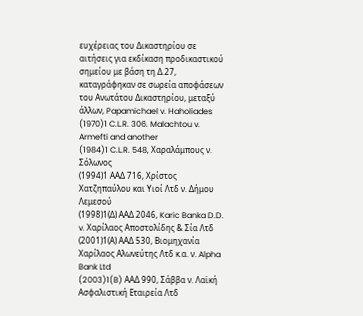ευχέρειας του Δικαστηρίου σε αιτήσεις για εκδίκαση προδικαστικού σημείου με βάση τη Δ.27, καταγράφηκαν σε σωρεία αποφάσεων του Ανωτάτου Δικαστηρίου, μεταξύ άλλων, Papamichael v. Haholiades
(1970)1 C.L.R. 306. Malachtou v. Armefti and another
(1984)1 C.L.R. 548, Χαραλάμπους ν. Σόλωνος
(1994)1 ΑΑΔ 716, Χρίστος Χατζηπαύλου και Υιοί Λτδ ν. Δήμου Λεμεσού
(1998)1(Δ) ΑΑΔ 2046, Karic Banka D.D. v. Χαρίλαος Αποστολίδης & Σία Λτδ
(2001)1(Α) ΑΑΔ 530, Βιομηχανία Χαρίλαος Αλωνεύτης Λτδ κ.α. ν. Alpha Bank Ltd
(2003)1(B) ΑΑΔ 990, Σάββα ν. Λαϊκή Ασφαλιστική Εταιρεία Λτδ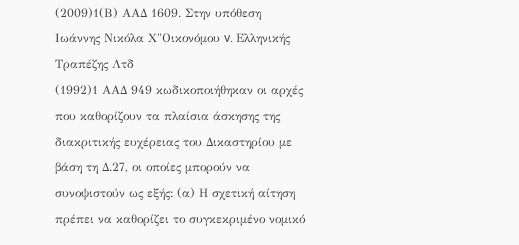(2009)1(Β) ΑΑΔ 1609. Στην υπόθεση Ιωάννης Νικόλα Χ"Οικονόμου v. Ελληνικής Τραπέζης Λτδ
(1992)1 ΑΑΔ 949 κωδικοποιήθηκαν οι αρχές που καθορίζουν τα πλαίσια άσκησης της διακριτικής ευχέρειας του Δικαστηρίου με βάση τη Δ.27, οι οποίες μπορούν να συνοψιστούν ως εξής: (α) Η σχετική αίτηση πρέπει να καθορίζει το συγκεκριμένο νομικό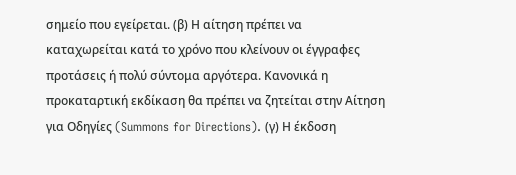σημείο που εγείρεται. (β) Η αίτηση πρέπει να καταχωρείται κατά το χρόνο που κλείνουν οι έγγραφες προτάσεις ή πολύ σύντομα αργότερα. Κανονικά η προκαταρτική εκδίκαση θα πρέπει να ζητείται στην Αίτηση για Οδηγίες (Summons for Directions). (γ) Η έκδοση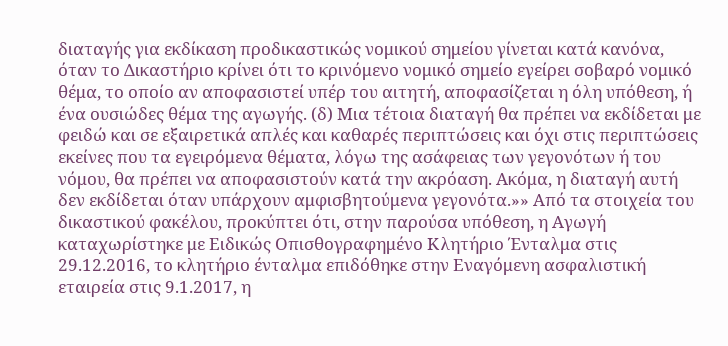διαταγής για εκδίκαση προδικαστικώς νομικού σημείου γίνεται κατά κανόνα, όταν το Δικαστήριο κρίνει ότι το κρινόμενο νομικό σημείο εγείρει σοβαρό νομικό θέμα, το οποίο αν αποφασιστεί υπέρ του αιτητή, αποφασίζεται η όλη υπόθεση, ή ένα ουσιώδες θέμα της αγωγής. (δ) Μια τέτοια διαταγή θα πρέπει να εκδίδεται με φειδώ και σε εξαιρετικά απλές και καθαρές περιπτώσεις και όχι στις περιπτώσεις εκείνες που τα εγειρόμενα θέματα, λόγω της ασάφειας των γεγονότων ή του νόμου, θα πρέπει να αποφασιστούν κατά την ακρόαση. Ακόμα, η διαταγή αυτή δεν εκδίδεται όταν υπάρχουν αμφισβητούμενα γεγονότα.»» Από τα στοιχεία του δικαστικού φακέλου, προκύπτει ότι, στην παρούσα υπόθεση, η Αγωγή καταχωρίστηκε με Ειδικώς Οπισθογραφημένο Κλητήριο Ένταλμα στις 29.12.2016, το κλητήριο ένταλμα επιδόθηκε στην Εναγόμενη ασφαλιστική εταιρεία στις 9.1.2017, η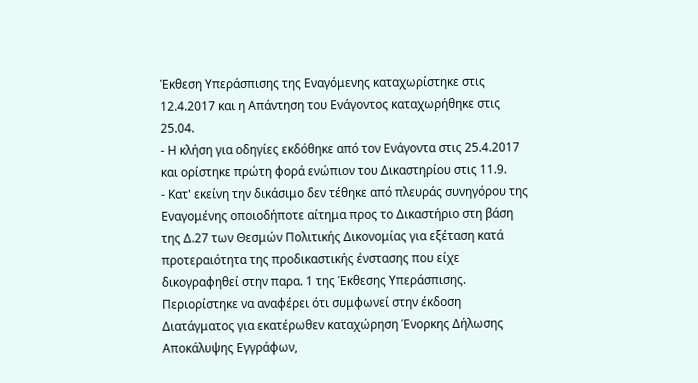Έκθεση Υπεράσπισης της Εναγόμενης καταχωρίστηκε στις 12.4.2017 και η Απάντηση του Ενάγοντος καταχωρήθηκε στις 25.04.
- Η κλήση για οδηγίες εκδόθηκε από τον Ενάγοντα στις 25.4.2017 και ορίστηκε πρώτη φορά ενώπιον του Δικαστηρίου στις 11.9.
- Κατ' εκείνη την δικάσιμο δεν τέθηκε από πλευράς συνηγόρου της Εναγομένης οποιοδήποτε αίτημα προς το Δικαστήριο στη βάση της Δ.27 των Θεσμών Πολιτικής Δικονομίας για εξέταση κατά προτεραιότητα της προδικαστικής ένστασης που είχε δικογραφηθεί στην παρα. 1 της Έκθεσης Υπεράσπισης. Περιορίστηκε να αναφέρει ότι συμφωνεί στην έκδοση Διατάγματος για εκατέρωθεν καταχώρηση Ένορκης Δήλωσης Αποκάλυψης Εγγράφων,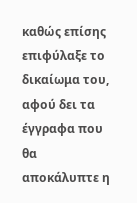καθώς επίσης επιφύλαξε το δικαίωμα του, αφού δει τα έγγραφα που θα αποκάλυπτε η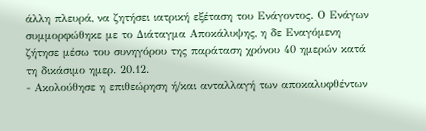άλλη πλευρά, να ζητήσει ιατρική εξέταση του Ενάγοντος. Ο Ενάγων συμμορφώθηκε με το Διάταγμα Αποκάλυψης, η δε Εναγόμενη ζήτησε μέσω του συνηγόρου της παράταση χρόνου 40 ημερών κατά τη δικάσιμο ημερ. 20.12.
- Ακολούθησε η επιθεώρηση ή/και ανταλλαγή των αποκαλυφθέντων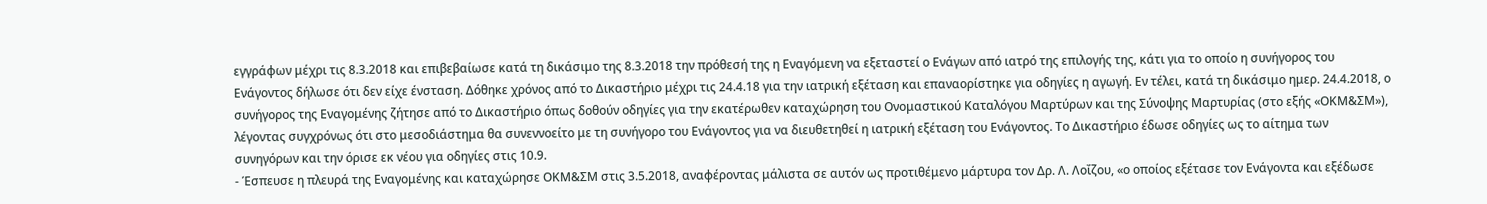εγγράφων μέχρι τις 8.3.2018 και επιβεβαίωσε κατά τη δικάσιμο της 8.3.2018 την πρόθεσή της η Εναγόμενη να εξεταστεί ο Ενάγων από ιατρό της επιλογής της, κάτι για το οποίο η συνήγορος του Ενάγοντος δήλωσε ότι δεν είχε ένσταση. Δόθηκε χρόνος από το Δικαστήριο μέχρι τις 24.4.18 για την ιατρική εξέταση και επαναορίστηκε για οδηγίες η αγωγή. Εν τέλει, κατά τη δικάσιμο ημερ. 24.4.2018, ο συνήγορος της Εναγομένης ζήτησε από το Δικαστήριο όπως δοθούν οδηγίες για την εκατέρωθεν καταχώρηση του Ονομαστικού Καταλόγου Μαρτύρων και της Σύνοψης Μαρτυρίας (στο εξής «ΟΚΜ&ΣΜ»), λέγοντας συγχρόνως ότι στο μεσοδιάστημα θα συνεννοείτο με τη συνήγορο του Ενάγοντος για να διευθετηθεί η ιατρική εξέταση του Ενάγοντος. Το Δικαστήριο έδωσε οδηγίες ως το αίτημα των συνηγόρων και την όρισε εκ νέου για οδηγίες στις 10.9.
- Έσπευσε η πλευρά της Εναγομένης και καταχώρησε ΟΚΜ&ΣΜ στις 3.5.2018, αναφέροντας μάλιστα σε αυτόν ως προτιθέμενο μάρτυρα τον Δρ. Λ. Λοΐζου, «ο οποίος εξέτασε τον Ενάγοντα και εξέδωσε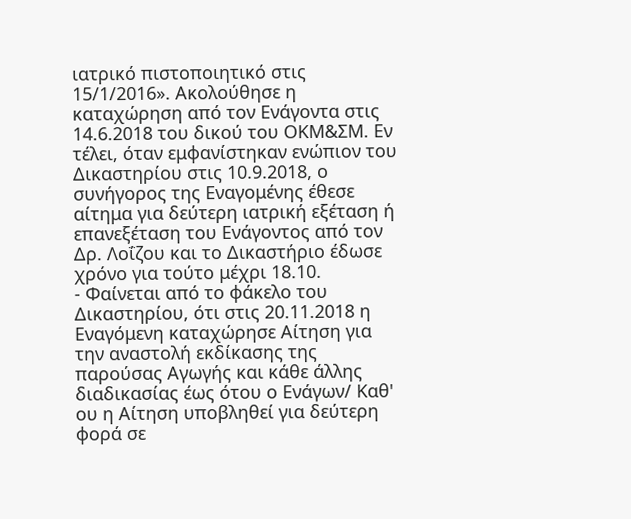ιατρικό πιστοποιητικό στις 15/1/2016». Ακολούθησε η καταχώρηση από τον Ενάγοντα στις 14.6.2018 του δικού του ΟΚΜ&ΣΜ. Εν τέλει, όταν εμφανίστηκαν ενώπιον του Δικαστηρίου στις 10.9.2018, ο συνήγορος της Εναγομένης έθεσε αίτημα για δεύτερη ιατρική εξέταση ή επανεξέταση του Ενάγοντος από τον Δρ. Λοΐζου και το Δικαστήριο έδωσε χρόνο για τούτο μέχρι 18.10.
- Φαίνεται από το φάκελο του Δικαστηρίου, ότι στις 20.11.2018 η Εναγόμενη καταχώρησε Αίτηση για την αναστολή εκδίκασης της παρούσας Αγωγής και κάθε άλλης διαδικασίας έως ότου ο Ενάγων/ Καθ' ου η Αίτηση υποβληθεί για δεύτερη φορά σε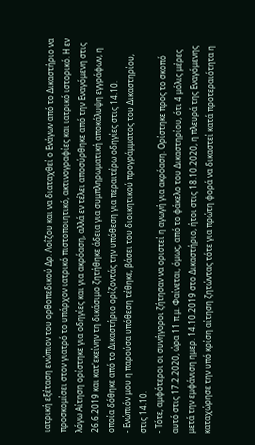ιατρική εξέταση ενώπιον του ορθοπεδικού Δρ. Λοΐζου και να διαταχθεί ο Ενάγων από το Δικαστήριο να προσκομίσει στον γιατρό το υπάρχον ιατρικό πιστοποιητικό, ακτινογραφίες και ιατρικό ιστορικό. Η εν λόγω Αίτηση ορίστηκε για οδηγίες και για ακρόαση, αλλά εν τέλει αποσύρθηκε από την Εναγόμενη στις 26.6.2019 και κατ'εκείνην τη δικάσιμο ζητήθηκε άδεια για συμπληρωματική αποκάλυψη εγγράφων, η οποία δόθηκε από το Δικαστήριο ορίζοντάς την υπόθεση για περαιτέρω οδηγίες στις 14.10.
- Ενώπιόν μου η παρούσα υπόθεση τέθηκε, βάσει του διοικητικού προγράμματος του Δικαστηρίου, στις 14.10.
- Τότε, αμφότεροι οι συνήγοροι ζήτησαν να οριστεί η αγωγή για ακρόαση. Ορίστηκε προς το σκοπό αυτό στις 17.2.2020, ώρα 11 π.μ. Φαίνεται, όμως, από το φάκελο του Δικαστηρίου, ότι 4 μόλις μέρες μετά την εμφάνιση ημερ. 14.10.2019 στο Δικαστήριο, ήτοι στις 18.10.2020, η πλευρά της Εναγόμενης καταχώρησε την υπό κρίση αίτηση ζητώντας τότε για πρώτη φορά να δικαστεί κατά προτεραιότητα η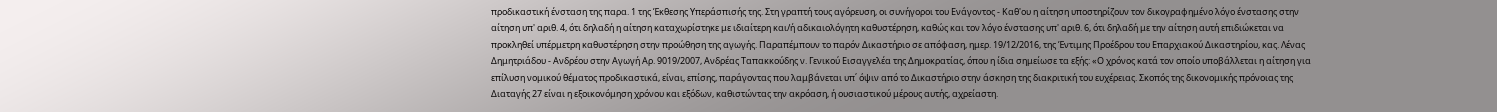προδικαστική ένσταση της παρα. 1 της Έκθεσης Υπεράσπισής της. Στη γραπτή τους αγόρευση, οι συνήγοροι του Ενάγοντος - Καθ'ου η αίτηση υποστηρίζουν τον δικογραφημένο λόγο ένστασης στην αίτηση υπ' αριθ. 4, ότι δηλαδή η αίτηση καταχωρίστηκε με ιδιαίτερη και/ή αδικαιολόγητη καθυστέρηση, καθώς και τον λόγο ένστασης υπ' αριθ. 6, ότι δηλαδή με την αίτηση αυτή επιδιώκεται να προκληθεί υπέρμετρη καθυστέρηση στην προώθηση της αγωγής. Παραπέμπουν το παρόν Δικαστήριο σε απόφαση, ημερ. 19/12/2016, της Έντιμης Προέδρου του Επαρχιακού Δικαστηρίου, κας. Λένας Δημητριάδου - Ανδρέου στην Αγωγή Αρ. 9019/2007, Ανδρέας Ταπακκούδης ν. Γενικού Εισαγγελέα της Δημοκρατίας, όπου η ίδια σημείωσε τα εξής: «Ο χρόνος κατά τον οποίο υποβάλλεται η αίτηση για επίλυση νομικού θέματος προδικαστικά, είναι, επίσης, παράγοντας που λαμβάνεται υπ΄ όψιν από το Δικαστήριο στην άσκηση της διακριτική του ευχέρειας. Σκοπός της δικονομικής πρόνοιας της Διαταγής 27 είναι η εξοικονόμηση χρόνου και εξόδων, καθιστώντας την ακρόαση, ή ουσιαστικού μέρους αυτής, αχρείαστη.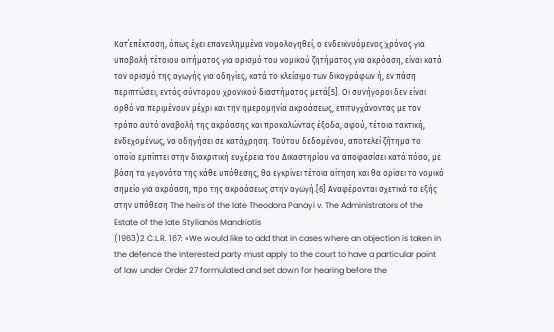Κατ΄επέκταση, όπως έχει επανειλημμένα νομολογηθεί, ο ενδεικνυόμενος χρόνος για υποβολή τέτοιου αιτήματος για ορισμό του νομικού ζητήματος για ακρόαση, είναι κατά τον ορισμό της αγωγής για οδηγίες, κατά το κλείσιμο των δικογράφων ή, εν πάση περιπτώσει, εντός σύντομου χρονικού διαστήματος μετά[5]. Οι συνήγοροι δεν είναι ορθό να περιμένουν μέχρι και την ημερομηνία ακροάσεως, επιτυγχάνοντας με τον τρόπο αυτό αναβολή της ακρόασης και προκαλώντας έξοδα, αφού, τέτοια τακτική, ενδεχομένως, να οδηγήσει σε κατάχρηση. Τούτου δεδομένου, αποτελεί ζήτημα το οποίο εμπίπτει στην διακριτική ευχέρεια του Δικαστηρίου να αποφασίσει κατά πόσο, με βάση τα γεγονότα της κάθε υπόθεσης, θα εγκρίνει τέτοια αίτηση και θα ορίσει το νομικό σημείο για ακρόαση, προ της ακροάσεως στην αγωγή.[6] Αναφέρονται σχετικά τα εξής στην υπόθεση The heirs of the late Theodora Panayi v. The Administrators of the Estate of the late Stylianos Mandriotis
(1963)2 C.L.R. 167: «We would like to add that in cases where an objection is taken in the defence the interested party must apply to the court to have a particular point of law under Order 27 formulated and set down for hearing before the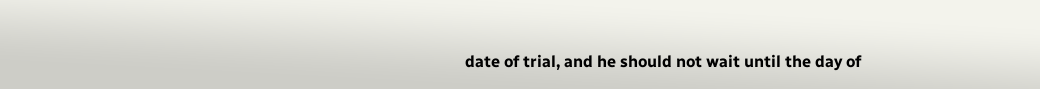date of trial, and he should not wait until the day of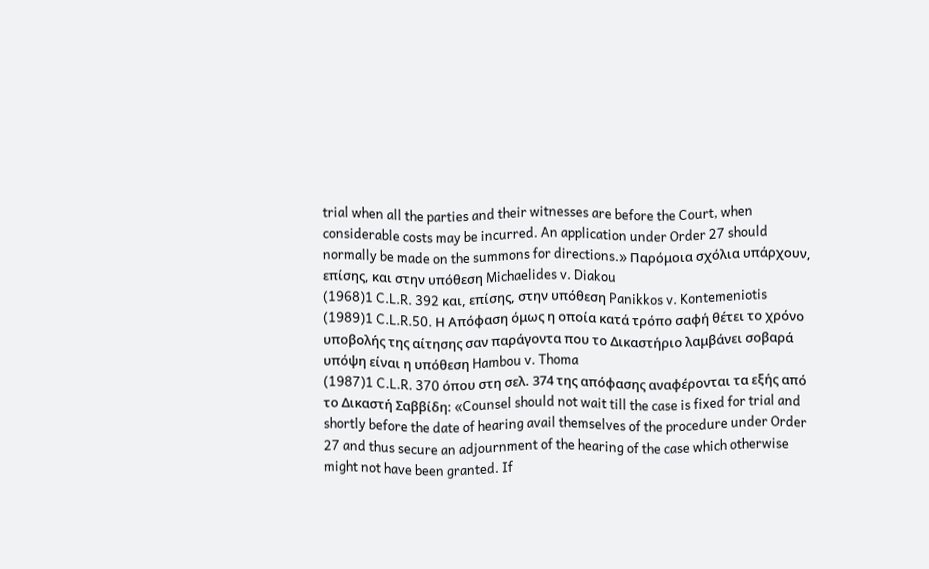trial when all the parties and their witnesses are before the Court, when considerable costs may be incurred. An application under Order 27 should normally be made on the summons for directions.» Παρόμοια σχόλια υπάρχουν, επίσης, και στην υπόθεση Michaelides v. Diakou
(1968)1 C.L.R. 392 και, επίσης, στην υπόθεση Panikkos v. Kontemeniotis
(1989)1 C.L.R.50. Η Απόφαση όμως η οποία κατά τρόπο σαφή θέτει το χρόνο υποβολής της αίτησης σαν παράγοντα που το Δικαστήριο λαμβάνει σοβαρά υπόψη είναι η υπόθεση Hambou v. Thoma
(1987)1 C.L.R. 370 όπου στη σελ. 374 της απόφασης αναφέρονται τα εξής από το Δικαστή Σαββίδη: «Counsel should not wait till the case is fixed for trial and shortly before the date of hearing avail themselves of the procedure under Order 27 and thus secure an adjournment of the hearing of the case which otherwise might not have been granted. If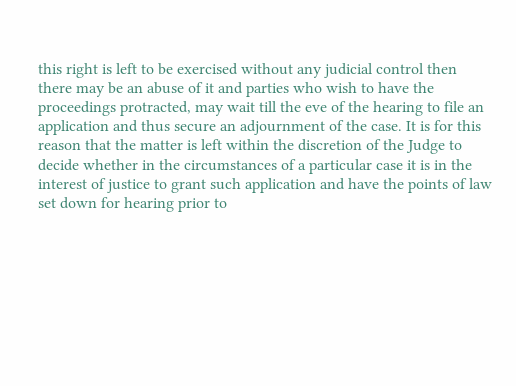this right is left to be exercised without any judicial control then there may be an abuse of it and parties who wish to have the proceedings protracted, may wait till the eve of the hearing to file an application and thus secure an adjournment of the case. It is for this reason that the matter is left within the discretion of the Judge to decide whether in the circumstances of a particular case it is in the interest of justice to grant such application and have the points of law set down for hearing prior to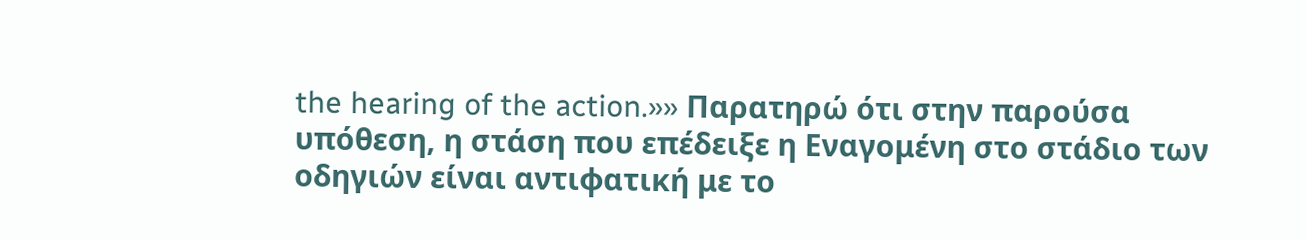the hearing of the action.»» Παρατηρώ ότι στην παρούσα υπόθεση, η στάση που επέδειξε η Εναγομένη στο στάδιο των οδηγιών είναι αντιφατική με το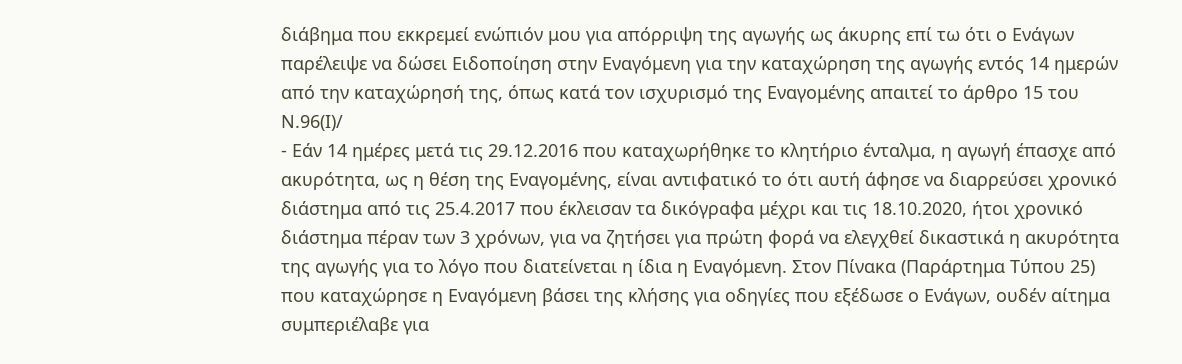διάβημα που εκκρεμεί ενώπιόν μου για απόρριψη της αγωγής ως άκυρης επί τω ότι ο Ενάγων παρέλειψε να δώσει Ειδοποίηση στην Εναγόμενη για την καταχώρηση της αγωγής εντός 14 ημερών από την καταχώρησή της, όπως κατά τον ισχυρισμό της Εναγομένης απαιτεί το άρθρο 15 του Ν.96(Ι)/
- Εάν 14 ημέρες μετά τις 29.12.2016 που καταχωρήθηκε το κλητήριο ένταλμα, η αγωγή έπασχε από ακυρότητα, ως η θέση της Εναγομένης, είναι αντιφατικό το ότι αυτή άφησε να διαρρεύσει χρονικό διάστημα από τις 25.4.2017 που έκλεισαν τα δικόγραφα μέχρι και τις 18.10.2020, ήτοι χρονικό διάστημα πέραν των 3 χρόνων, για να ζητήσει για πρώτη φορά να ελεγχθεί δικαστικά η ακυρότητα της αγωγής για το λόγο που διατείνεται η ίδια η Εναγόμενη. Στον Πίνακα (Παράρτημα Τύπου 25) που καταχώρησε η Εναγόμενη βάσει της κλήσης για οδηγίες που εξέδωσε ο Ενάγων, ουδέν αίτημα συμπεριέλαβε για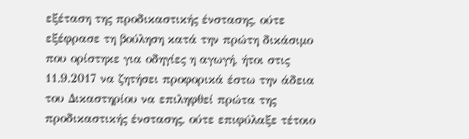εξέταση της προδικαστικής ένστασης, ούτε εξέφρασε τη βούληση κατά την πρώτη δικάσιμο που ορίστηκε για οδηγίες η αγωγή, ήτοι στις 11.9.2017 να ζητήσει προφορικά έστω την άδεια του Δικαστηρίου να επιληφθεί πρώτα της προδικαστικής ένστασης, ούτε επιφύλαξε τέτοιο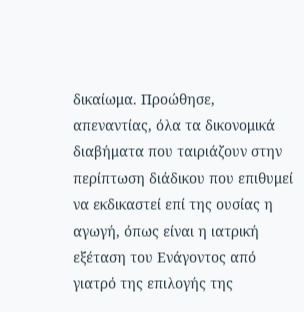δικαίωμα. Προώθησε, απεναντίας, όλα τα δικονομικά διαβήματα που ταιριάζουν στην περίπτωση διάδικου που επιθυμεί να εκδικαστεί επί της ουσίας η αγωγή, όπως είναι η ιατρική εξέταση του Ενάγοντος από γιατρό της επιλογής της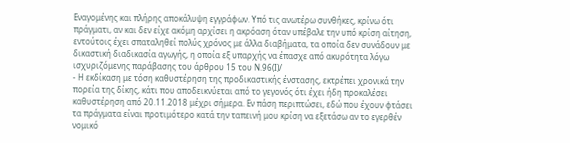Εναγομένης και πλήρης αποκάλυψη εγγράφων. Υπό τις ανωτέρω συνθήκες, κρίνω ότι πράγματι, αν και δεν είχε ακόμη αρχίσει η ακρόαση όταν υπέβαλε την υπό κρίση αίτηση, εντούτοις έχει σπαταληθεί πολύς χρόνος με άλλα διαβήματα, τα οποία δεν συνάδουν με δικαστική διαδικασία αγωγής, η οποία εξ υπαρχής να έπασχε από ακυρότητα λόγω ισχυριζόμενης παράβασης του άρθρου 15 του Ν.96(Ι)/
- Η εκδίκαση με τόση καθυστέρηση της προδικαστικής ένστασης, εκτρέπει χρονικά την πορεία της δίκης, κάτι που αποδεικνύεται από το γεγονός ότι έχει ήδη προκαλέσει καθυστέρηση από 20.11.2018 μέχρι σήμερα. Εν πάση περιπτώσει, εδώ που έχουν φτάσει τα πράγματα είναι προτιμότερο κατά την ταπεινή μου κρίση να εξετάσω αν το εγερθέν νομικό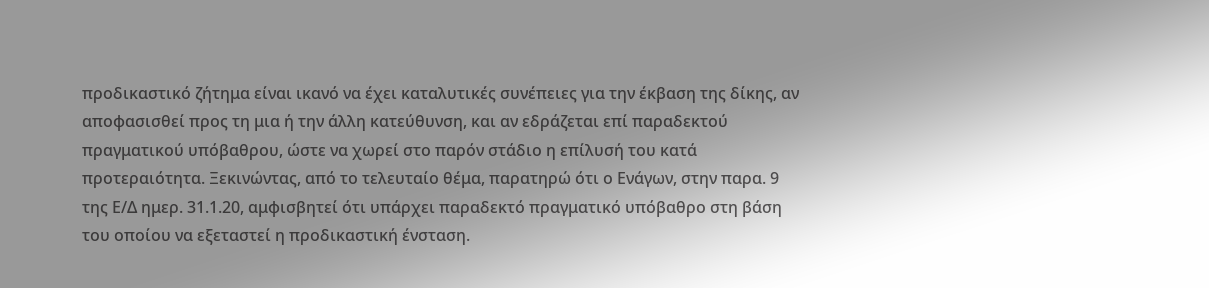προδικαστικό ζήτημα είναι ικανό να έχει καταλυτικές συνέπειες για την έκβαση της δίκης, αν αποφασισθεί προς τη μια ή την άλλη κατεύθυνση, και αν εδράζεται επί παραδεκτού πραγματικού υπόβαθρου, ώστε να χωρεί στο παρόν στάδιο η επίλυσή του κατά προτεραιότητα. Ξεκινώντας, από το τελευταίο θέμα, παρατηρώ ότι ο Ενάγων, στην παρα. 9 της Ε/Δ ημερ. 31.1.20, αμφισβητεί ότι υπάρχει παραδεκτό πραγματικό υπόβαθρο στη βάση του οποίου να εξεταστεί η προδικαστική ένσταση.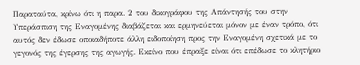Παραταύτα, κρίνω ότι η παρα. 2 του δικογράφου της Απάντησής του στην Υπεράσπιση της Εναγομένης διαβάζεται και ερμηνεύεται μόνον με έναν τρόπο, ότι αυτός δεν έδωσε οποιαδήποτε άλλη ειδοποίηση προς την Εναγομένη σχετικά με το γεγονός της έγερσης της αγωγής. Εκείνο που έπραξε είναι ότι επέδωσε το κλητήριο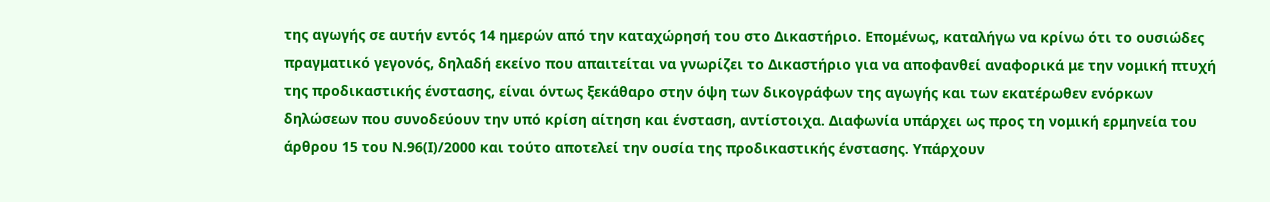της αγωγής σε αυτήν εντός 14 ημερών από την καταχώρησή του στο Δικαστήριο. Επομένως, καταλήγω να κρίνω ότι το ουσιώδες πραγματικό γεγονός, δηλαδή εκείνο που απαιτείται να γνωρίζει το Δικαστήριο για να αποφανθεί αναφορικά με την νομική πτυχή της προδικαστικής ένστασης, είναι όντως ξεκάθαρο στην όψη των δικογράφων της αγωγής και των εκατέρωθεν ενόρκων δηλώσεων που συνοδεύουν την υπό κρίση αίτηση και ένσταση, αντίστοιχα. Διαφωνία υπάρχει ως προς τη νομική ερμηνεία του άρθρου 15 του Ν.96(Ι)/2000 και τούτο αποτελεί την ουσία της προδικαστικής ένστασης. Υπάρχουν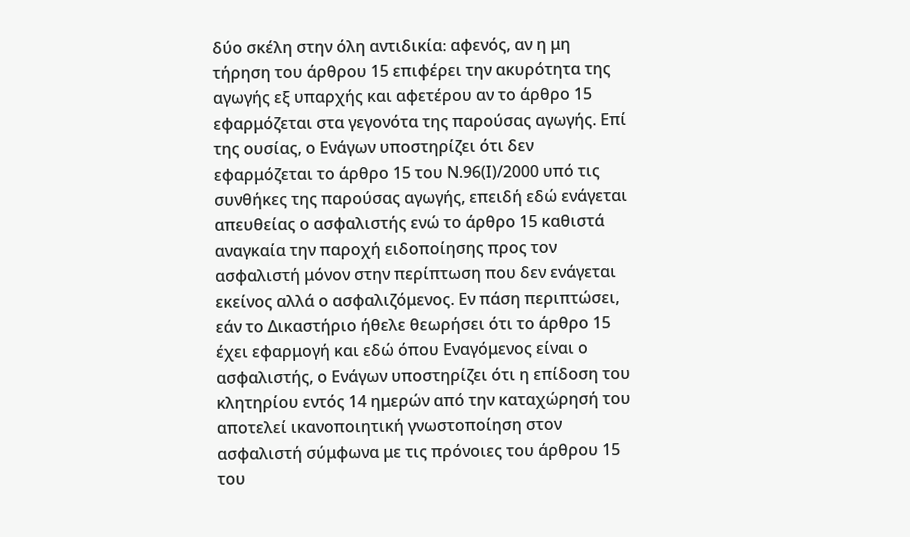δύο σκέλη στην όλη αντιδικία։ αφενός, αν η μη τήρηση του άρθρου 15 επιφέρει την ακυρότητα της αγωγής εξ υπαρχής και αφετέρου αν το άρθρο 15 εφαρμόζεται στα γεγονότα της παρούσας αγωγής. Επί της ουσίας, ο Ενάγων υποστηρίζει ότι δεν εφαρμόζεται το άρθρο 15 του Ν.96(Ι)/2000 υπό τις συνθήκες της παρούσας αγωγής, επειδή εδώ ενάγεται απευθείας ο ασφαλιστής ενώ το άρθρο 15 καθιστά αναγκαία την παροχή ειδοποίησης προς τον ασφαλιστή μόνον στην περίπτωση που δεν ενάγεται εκείνος αλλά ο ασφαλιζόμενος. Εν πάση περιπτώσει, εάν το Δικαστήριο ήθελε θεωρήσει ότι το άρθρο 15 έχει εφαρμογή και εδώ όπου Εναγόμενος είναι ο ασφαλιστής, ο Ενάγων υποστηρίζει ότι η επίδοση του κλητηρίου εντός 14 ημερών από την καταχώρησή του αποτελεί ικανοποιητική γνωστοποίηση στον ασφαλιστή σύμφωνα με τις πρόνοιες του άρθρου 15 του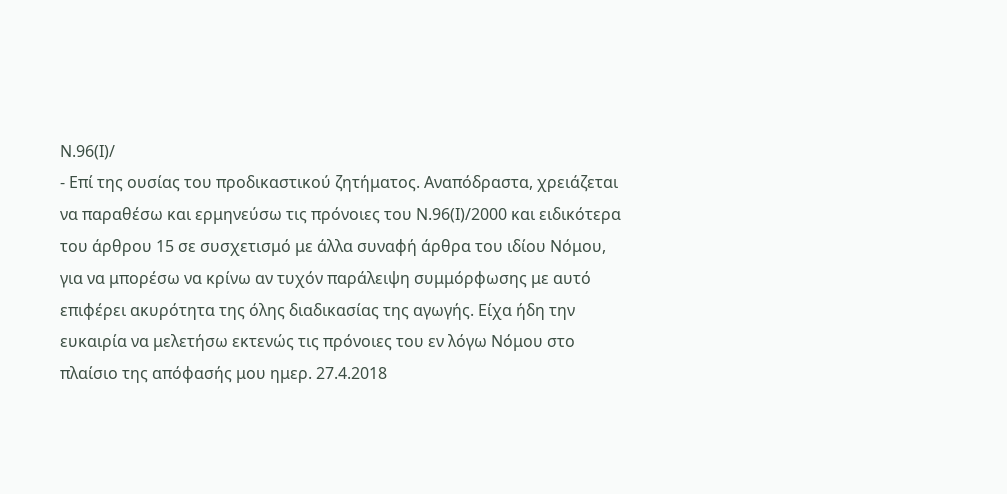Ν.96(Ι)/
- Επί της ουσίας του προδικαστικού ζητήματος. Αναπόδραστα, χρειάζεται να παραθέσω και ερμηνεύσω τις πρόνοιες του Ν.96(Ι)/2000 και ειδικότερα του άρθρου 15 σε συσχετισμό με άλλα συναφή άρθρα του ιδίου Νόμου, για να μπορέσω να κρίνω αν τυχόν παράλειψη συμμόρφωσης με αυτό επιφέρει ακυρότητα της όλης διαδικασίας της αγωγής. Είχα ήδη την ευκαιρία να μελετήσω εκτενώς τις πρόνοιες του εν λόγω Νόμου στο πλαίσιο της απόφασής μου ημερ. 27.4.2018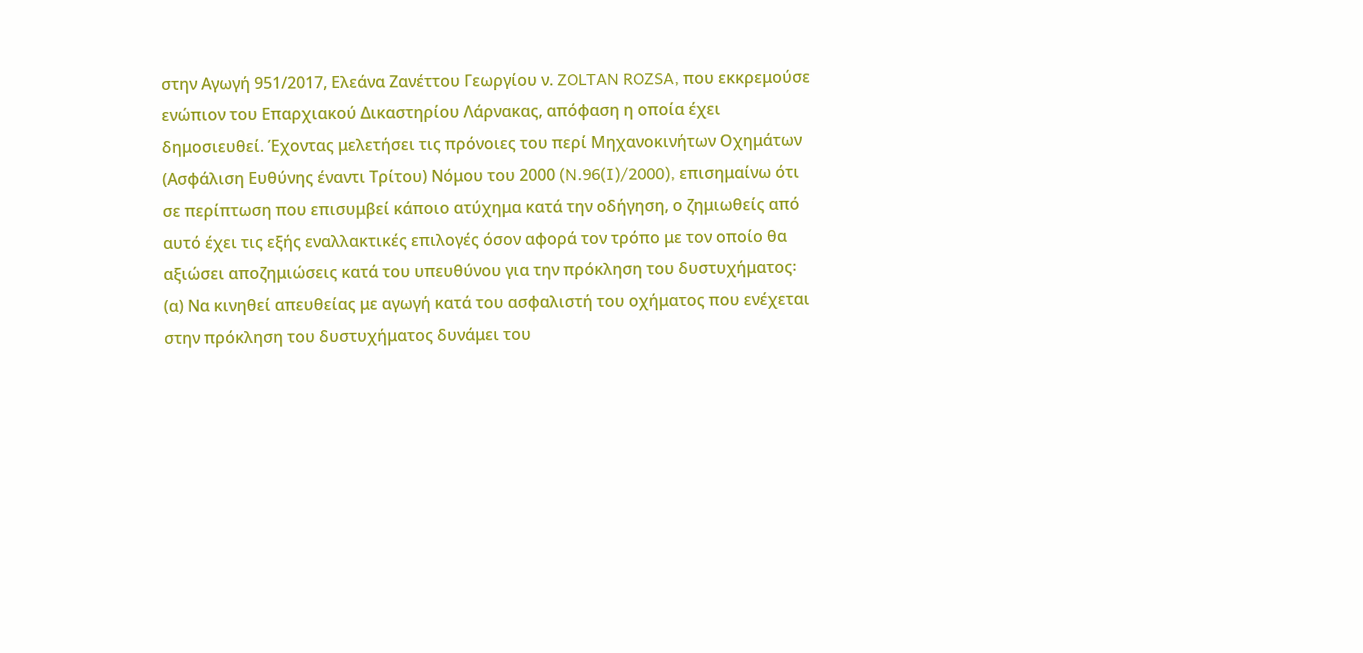στην Αγωγή 951/2017, Ελεάνα Ζανέττου Γεωργίου ν. ZOLTAN ROZSA, που εκκρεμούσε ενώπιον του Επαρχιακού Δικαστηρίου Λάρνακας, απόφαση η οποία έχει δημοσιευθεί. Έχοντας μελετήσει τις πρόνοιες του περί Μηχανοκινήτων Οχημάτων (Ασφάλιση Ευθύνης έναντι Τρίτου) Νόμου του 2000 (N.96(I)/2000), επισημαίνω ότι σε περίπτωση που επισυμβεί κάποιο ατύχημα κατά την οδήγηση, ο ζημιωθείς από αυτό έχει τις εξής εναλλακτικές επιλογές όσον αφορά τον τρόπο με τον οποίο θα αξιώσει αποζημιώσεις κατά του υπευθύνου για την πρόκληση του δυστυχήματος꞉ (α) Να κινηθεί απευθείας με αγωγή κατά του ασφαλιστή του οχήματος που ενέχεται στην πρόκληση του δυστυχήματος δυνάμει του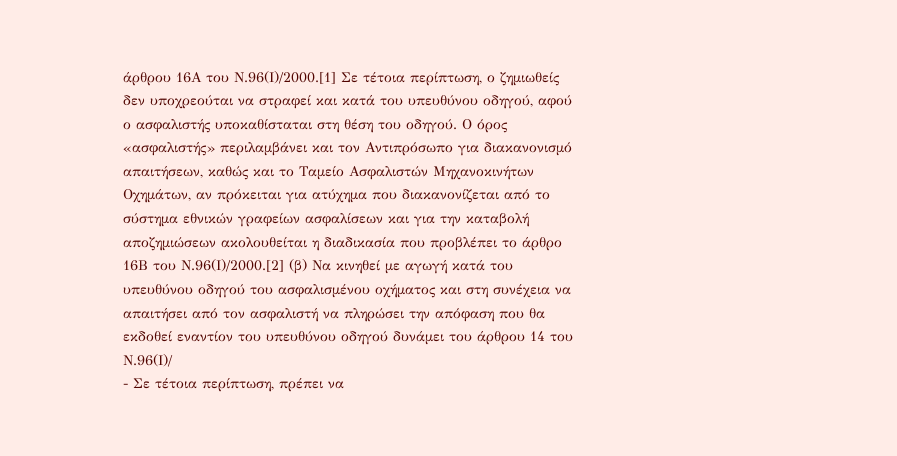άρθρου 16Α του Ν.96(Ι)/2000.[1] Σε τέτοια περίπτωση, ο ζημιωθείς δεν υποχρεούται να στραφεί και κατά του υπευθύνου οδηγού, αφού ο ασφαλιστής υποκαθίσταται στη θέση του οδηγού. Ο όρος «ασφαλιστής» περιλαμβάνει και τον Αντιπρόσωπο για διακανονισμό απαιτήσεων, καθώς και το Ταμείο Ασφαλιστών Μηχανοκινήτων Οχημάτων, αν πρόκειται για ατύχημα που διακανονίζεται από το σύστημα εθνικών γραφείων ασφαλίσεων και για την καταβολή αποζημιώσεων ακολουθείται η διαδικασία που προβλέπει το άρθρο 16Β του Ν.96(Ι)/2000.[2] (β) Να κινηθεί με αγωγή κατά του υπευθύνου οδηγού του ασφαλισμένου οχήματος και στη συνέχεια να απαιτήσει από τον ασφαλιστή να πληρώσει την απόφαση που θα εκδοθεί εναντίον του υπευθύνου οδηγού δυνάμει του άρθρου 14 του Ν.96(Ι)/
- Σε τέτοια περίπτωση, πρέπει να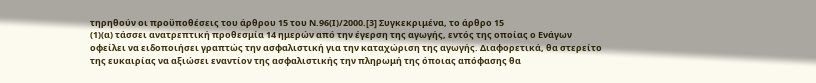τηρηθούν οι προϋποθέσεις του άρθρου 15 του Ν.96(Ι)/2000.[3] Συγκεκριμένα, το άρθρο 15
(1)(α) τάσσει ανατρεπτική προθεσμία 14 ημερών από την έγερση της αγωγής, εντός της οποίας ο Ενάγων οφείλει να ειδοποιήσει γραπτώς την ασφαλιστική για την καταχώριση της αγωγής. Διαφορετικά, θα στερείτο της ευκαιρίας να αξιώσει εναντίον της ασφαλιστικής την πληρωμή της όποιας απόφασης θα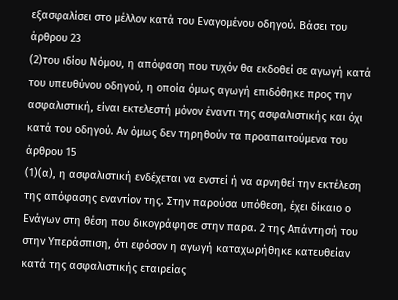εξασφαλίσει στο μέλλον κατά του Εναγομένου οδηγού. Βάσει του άρθρου 23
(2)του ιδίου Νόμου, η απόφαση που τυχόν θα εκδοθεί σε αγωγή κατά του υπευθύνου οδηγού, η οποία όμως αγωγή επιδόθηκε προς την ασφαλιστική, είναι εκτελεστή μόνον έναντι της ασφαλιστικής και όχι κατά του οδηγού. Αν όμως δεν τηρηθούν τα προαπαιτούμενα του άρθρου 15
(1)(α), η ασφαλιστική ενδέχεται να ενστεί ή να αρνηθεί την εκτέλεση της απόφασης εναντίον της. Στην παρούσα υπόθεση, έχει δίκαιο ο Ενάγων στη θέση που δικογράφησε στην παρα. 2 της Απάντησή του στην Υπεράσπιση, ότι εφόσον η αγωγή καταχωρήθηκε κατευθείαν κατά της ασφαλιστικής εταιρείας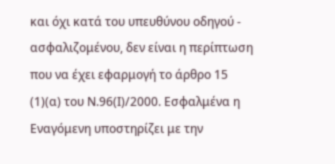και όχι κατά του υπευθύνου οδηγού - ασφαλιζομένου, δεν είναι η περίπτωση που να έχει εφαρμογή το άρθρο 15
(1)(α) του Ν.96(Ι)/2000. Εσφαλμένα η Εναγόμενη υποστηρίζει με την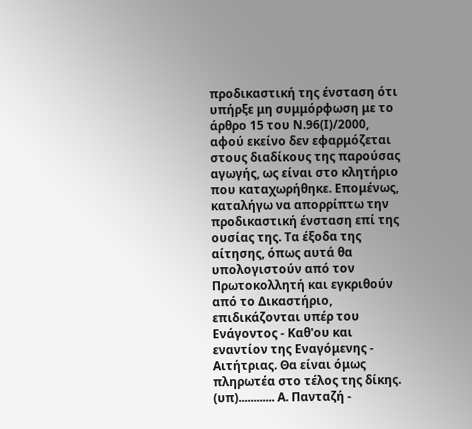προδικαστική της ένσταση ότι υπήρξε μη συμμόρφωση με το άρθρο 15 του Ν.96(Ι)/2000, αφού εκείνο δεν εφαρμόζεται στους διαδίκους της παρούσας αγωγής, ως είναι στο κλητήριο που καταχωρήθηκε. Επομένως, καταλήγω να απορρίπτω την προδικαστική ένσταση επί της ουσίας της. Τα έξοδα της αίτησης, όπως αυτά θα υπολογιστούν από τον Πρωτοκολλητή και εγκριθούν από το Δικαστήριο, επιδικάζονται υπέρ του Ενάγοντος - Καθ'ου και εναντίον της Εναγόμενης - Αιτήτριας. Θα είναι όμως πληρωτέα στο τέλος της δίκης. (υπ)............ Α. Πανταζή -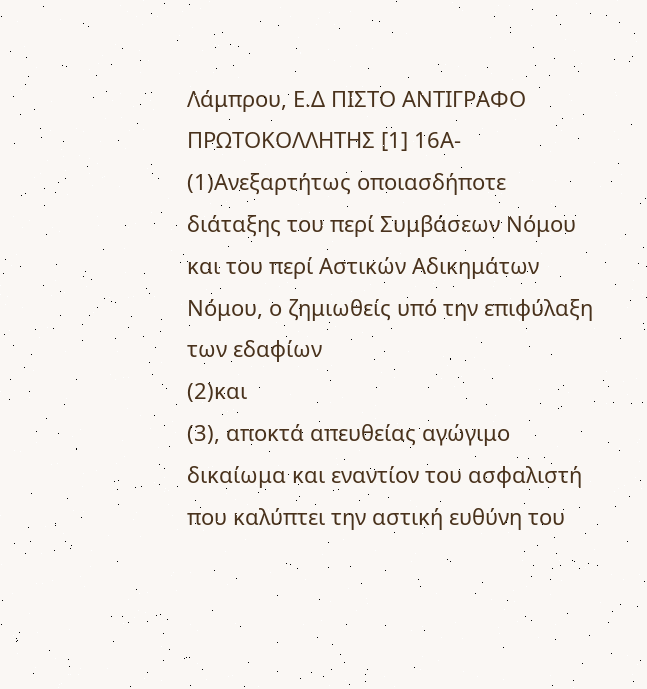Λάμπρου, Ε.Δ ΠΙΣΤΟ ΑΝΤΙΓΡΑΦΟ ΠΡΩΤΟΚΟΛΛΗΤΗΣ [1] 16Α-
(1)Ανεξαρτήτως οποιασδήποτε διάταξης του περί Συμβάσεων Νόμου και του περί Αστικών Αδικημάτων Νόμου, ο ζημιωθείς υπό την επιφύλαξη των εδαφίων
(2)και
(3), αποκτά απευθείας αγώγιμο δικαίωμα και εναντίον του ασφαλιστή που καλύπτει την αστική ευθύνη του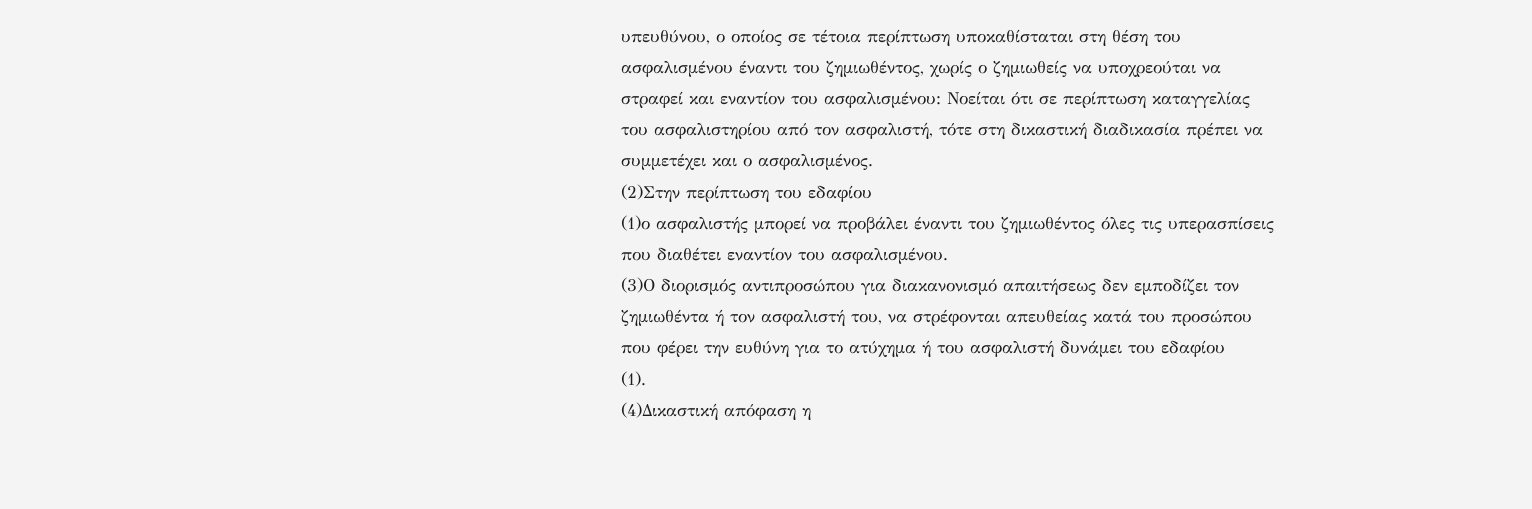υπευθύνου, ο οποίος σε τέτοια περίπτωση υποκαθίσταται στη θέση του ασφαλισμένου έναντι του ζημιωθέντος, χωρίς ο ζημιωθείς να υποχρεούται να στραφεί και εναντίον του ασφαλισμένου: Νοείται ότι σε περίπτωση καταγγελίας του ασφαλιστηρίου από τον ασφαλιστή, τότε στη δικαστική διαδικασία πρέπει να συμμετέχει και ο ασφαλισμένος.
(2)Στην περίπτωση του εδαφίου
(1)ο ασφαλιστής μπορεί να προβάλει έναντι του ζημιωθέντος όλες τις υπερασπίσεις που διαθέτει εναντίον του ασφαλισμένου.
(3)Ο διορισμός αντιπροσώπου για διακανονισμό απαιτήσεως δεν εμποδίζει τον ζημιωθέντα ή τον ασφαλιστή του, να στρέφονται απευθείας κατά του προσώπου που φέρει την ευθύνη για το ατύχημα ή του ασφαλιστή δυνάμει του εδαφίου
(1).
(4)Δικαστική απόφαση η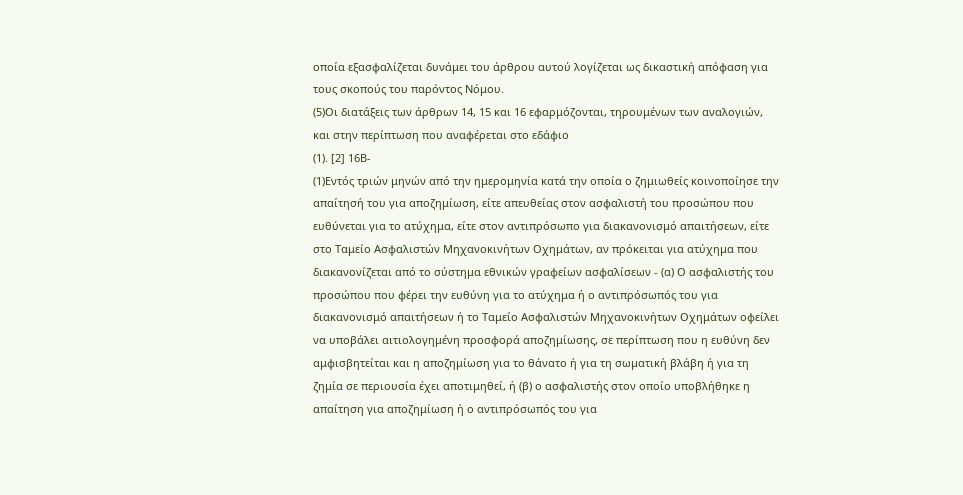οποία εξασφαλίζεται δυνάμει του άρθρου αυτού λογίζεται ως δικαστική απόφαση για τους σκοπούς του παρόντος Νόμου.
(5)Οι διατάξεις των άρθρων 14, 15 και 16 εφαρμόζονται, τηρουμένων των αναλογιών, και στην περίπτωση που αναφέρεται στο εδάφιο
(1). [2] 16Β-
(1)Εντός τριών μηνών από την ημερομηνία κατά την οποία ο ζημιωθείς κοινοποίησε την απαίτησή του για αποζημίωση, είτε απευθείας στον ασφαλιστή του προσώπου που ευθύνεται για το ατύχημα, είτε στον αντιπρόσωπο για διακανονισμό απαιτήσεων, είτε στο Ταμείο Ασφαλιστών Μηχανοκινήτων Οχημάτων, αν πρόκειται για ατύχημα που διακανονίζεται από το σύστημα εθνικών γραφείων ασφαλίσεων - (α) Ο ασφαλιστής του προσώπου που φέρει την ευθύνη για το ατύχημα ή ο αντιπρόσωπός του για διακανονισμό απαιτήσεων ή το Ταμείο Ασφαλιστών Μηχανοκινήτων Οχημάτων οφείλει να υποβάλει αιτιολογημένη προσφορά αποζημίωσης, σε περίπτωση που η ευθύνη δεν αμφισβητείται και η αποζημίωση για το θάνατο ή για τη σωματική βλάβη ή για τη ζημία σε περιουσία έχει αποτιμηθεί, ή (β) ο ασφαλιστής στον οποίο υποβλήθηκε η απαίτηση για αποζημίωση ή ο αντιπρόσωπός του για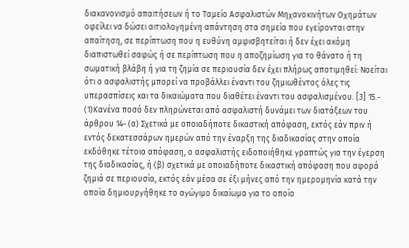διακανονισμό απαιτήσεων ή το Ταμείο Ασφαλιστών Μηχανοκινήτων Οχημάτων οφείλει να δώσει αιτιολογημένη απάντηση στα σημεία που εγείρονται στην απαίτηση, σε περίπτωση που η ευθύνη αμφισβητείται ή δεν έχει ακόμη διαπιστωθεί σαφώς ή σε περίπτωση που η αποζημίωση για το θάνατο ή τη σωματική βλάβη ή για τη ζημία σε περιουσία δεν έχει πλήρως αποτιμηθεί: Νοείται ότι ο ασφαλιστής μπορεί να προβάλλει έναντι του ζημιωθέντος όλες τις υπερασπίσεις και τα δικαιώματα που διαθέτει έναντι του ασφαλισμένου. [3] 15.-
(1)Κανένα ποσό δεν πληρώνεται από ασφαλιστή δυνάμει των διατάξεων του άρθρου 14- (α) Σχετικά με οποιαδήποτε δικαστική απόφαση, εκτός εάν πριν ή εντός δεκατεσσάρων ημερών από την έναρξη της διαδικασίας στην οποία εκδόθηκε τέτοια απόφαση, ο ασφαλιστής ειδοποιήθηκε γραπτώς για την έγερση της διαδικασίας, ή (β) σχετικά με οποιαδήποτε δικαστική απόφαση που αφορά ζημιά σε περιουσία, εκτός εάν μέσα σε έξι μήνες από την ημερομηνία κατά την οποία δημιουργήθηκε το αγώγιμο δικαίωμα για το οποίο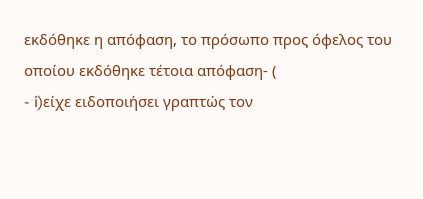εκδόθηκε η απόφαση, το πρόσωπο προς όφελος του οποίου εκδόθηκε τέτοια απόφαση- (
- i)είχε ειδοποιήσει γραπτώς τον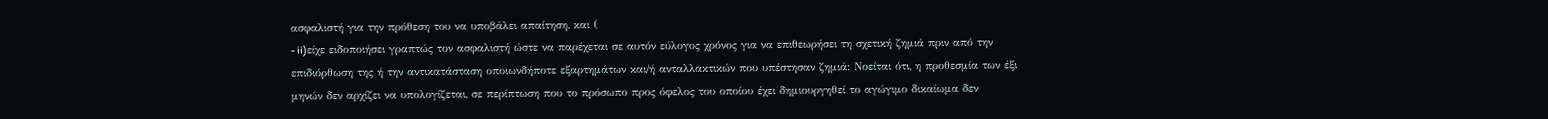ασφαλιστή για την πρόθεση του να υποβάλει απαίτηση, και (
- ii)είχε ειδοποιήσει γραπτώς τον ασφαλιστή ώστε να παρέχεται σε αυτόν εύλογος χρόνος για να επιθεωρήσει τη σχετική ζημιά πριν από την επιδιόρθωση της ή την αντικατάσταση οποιωνδήποτε εξαρτημάτων και/ή ανταλλακτικών που υπέστησαν ζημιά: Νοείται ότι, η προθεσμία των έξι μηνών δεν αρχίζει να υπολογίζεται, σε περίπτωση που το πρόσωπο προς όφελος του οποίου έχει δημιουργηθεί το αγώγιμο δικαίωμα δεν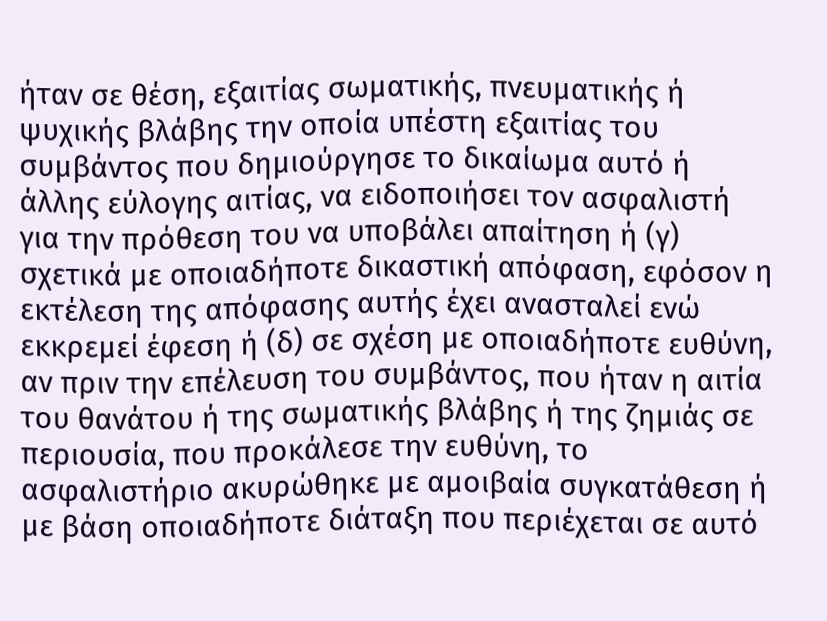ήταν σε θέση, εξαιτίας σωματικής, πνευματικής ή ψυχικής βλάβης την οποία υπέστη εξαιτίας του συμβάντος που δημιούργησε το δικαίωμα αυτό ή άλλης εύλογης αιτίας, να ειδοποιήσει τον ασφαλιστή για την πρόθεση του να υποβάλει απαίτηση ή (γ) σχετικά με οποιαδήποτε δικαστική απόφαση, εφόσον η εκτέλεση της απόφασης αυτής έχει ανασταλεί ενώ εκκρεμεί έφεση ή (δ) σε σχέση με οποιαδήποτε ευθύνη, αν πριν την επέλευση του συμβάντος, που ήταν η αιτία του θανάτου ή της σωματικής βλάβης ή της ζημιάς σε περιουσία, που προκάλεσε την ευθύνη, το ασφαλιστήριο ακυρώθηκε με αμοιβαία συγκατάθεση ή με βάση οποιαδήποτε διάταξη που περιέχεται σε αυτό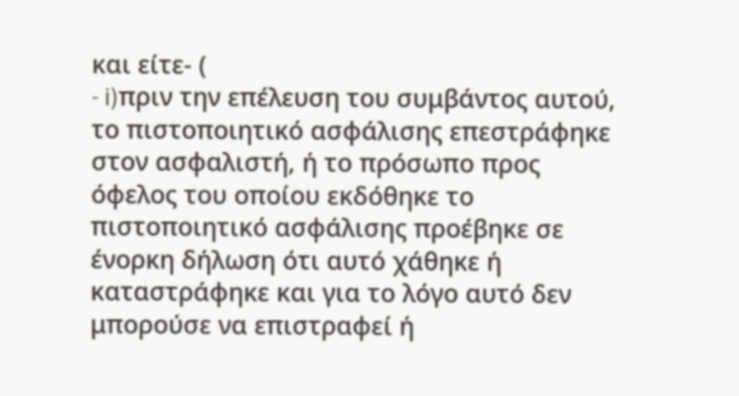και είτε- (
- i)πριν την επέλευση του συμβάντος αυτού, το πιστοποιητικό ασφάλισης επεστράφηκε στον ασφαλιστή, ή το πρόσωπο προς όφελος του οποίου εκδόθηκε το πιστοποιητικό ασφάλισης προέβηκε σε ένορκη δήλωση ότι αυτό χάθηκε ή καταστράφηκε και για το λόγο αυτό δεν μπορούσε να επιστραφεί ή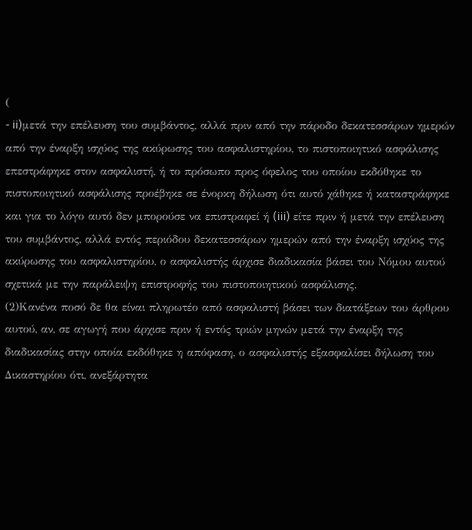(
- ii)μετά την επέλευση του συμβάντος, αλλά πριν από την πάροδο δεκατεσσάρων ημερών από την έναρξη ισχύος της ακύρωσης του ασφαλιστηρίου, το πιστοποιητικό ασφάλισης επεστράφηκε στον ασφαλιστή, ή το πρόσωπο προς όφελος του οποίου εκδόθηκε το πιστοποιητικό ασφάλισης προέβηκε σε ένορκη δήλωση ότι αυτό χάθηκε ή καταστράφηκε και για το λόγο αυτό δεν μπορούσε να επιστραφεί ή (iii) είτε πριν ή μετά την επέλευση του συμβάντος, αλλά εντός περιόδου δεκατεσσάρων ημερών από την έναρξη ισχύος της ακύρωσης του ασφαλιστηρίου, ο ασφαλιστής άρχισε διαδικασία βάσει του Νόμου αυτού σχετικά με την παράλειψη επιστροφής του πιστοποιητικού ασφάλισης.
(2)Κανένα ποσό δε θα είναι πληρωτέο από ασφαλιστή βάσει των διατάξεων του άρθρου αυτού, αν, σε αγωγή που άρχισε πριν ή εντός τριών μηνών μετά την έναρξη της διαδικασίας στην οποία εκδόθηκε η απόφαση, ο ασφαλιστής εξασφαλίσει δήλωση του Δικαστηρίου ότι, ανεξάρτητα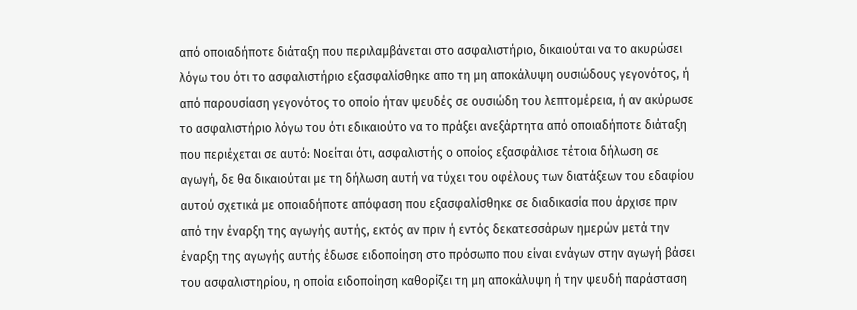από οποιαδήποτε διάταξη που περιλαμβάνεται στο ασφαλιστήριο, δικαιούται να το ακυρώσει λόγω του ότι το ασφαλιστήριο εξασφαλίσθηκε απο τη μη αποκάλυψη ουσιώδους γεγονότος, ή από παρουσίαση γεγονότος το οποίο ήταν ψευδές σε ουσιώδη του λεπτομέρεια, ή αν ακύρωσε το ασφαλιστήριο λόγω του ότι εδικαιούτο να το πράξει ανεξάρτητα από οποιαδήποτε διάταξη που περιέχεται σε αυτό: Νοείται ότι, ασφαλιστής ο οποίος εξασφάλισε τέτοια δήλωση σε αγωγή, δε θα δικαιούται με τη δήλωση αυτή να τύχει του οφέλους των διατάξεων του εδαφίου αυτού σχετικά με οποιαδήποτε απόφαση που εξασφαλίσθηκε σε διαδικασία που άρχισε πριν από την έναρξη της αγωγής αυτής, εκτός αν πριν ή εντός δεκατεσσάρων ημερών μετά την έναρξη της αγωγής αυτής έδωσε ειδοποίηση στο πρόσωπο που είναι ενάγων στην αγωγή βάσει του ασφαλιστηρίου, η οποία ειδοποίηση καθορίζει τη μη αποκάλυψη ή την ψευδή παράσταση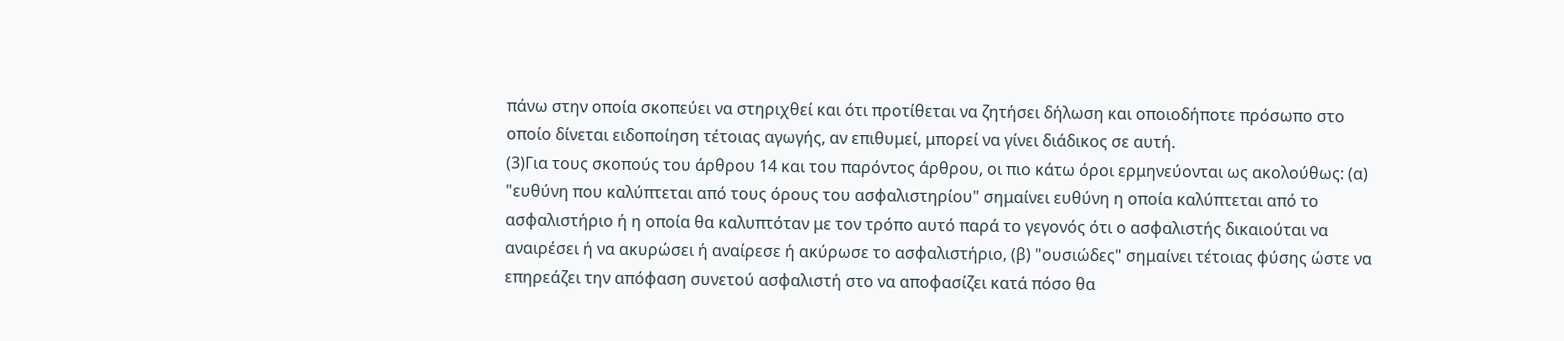πάνω στην οποία σκοπεύει να στηριχθεί και ότι προτίθεται να ζητήσει δήλωση και οποιοδήποτε πρόσωπο στο οποίο δίνεται ειδοποίηση τέτοιας αγωγής, αν επιθυμεί, μπορεί να γίνει διάδικος σε αυτή.
(3)Για τους σκοπούς του άρθρου 14 και του παρόντος άρθρου, οι πιο κάτω όροι ερμηνεύονται ως ακολούθως: (α) "ευθύνη που καλύπτεται από τους όρους του ασφαλιστηρίου" σημαίνει ευθύνη η οποία καλύπτεται από το ασφαλιστήριο ή η οποία θα καλυπτόταν με τον τρόπο αυτό παρά το γεγονός ότι ο ασφαλιστής δικαιούται να αναιρέσει ή να ακυρώσει ή αναίρεσε ή ακύρωσε το ασφαλιστήριο, (β) "ουσιώδες" σημαίνει τέτοιας φύσης ώστε να επηρεάζει την απόφαση συνετού ασφαλιστή στο να αποφασίζει κατά πόσο θα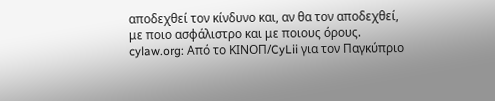αποδεχθεί τον κίνδυνο και, αν θα τον αποδεχθεί, με ποιο ασφάλιστρο και με ποιους όρους. cylaw.org: Από το ΚΙΝOΠ/CyLii για τον Παγκύπριο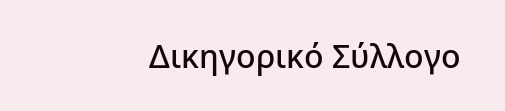Δικηγορικό Σύλλογο